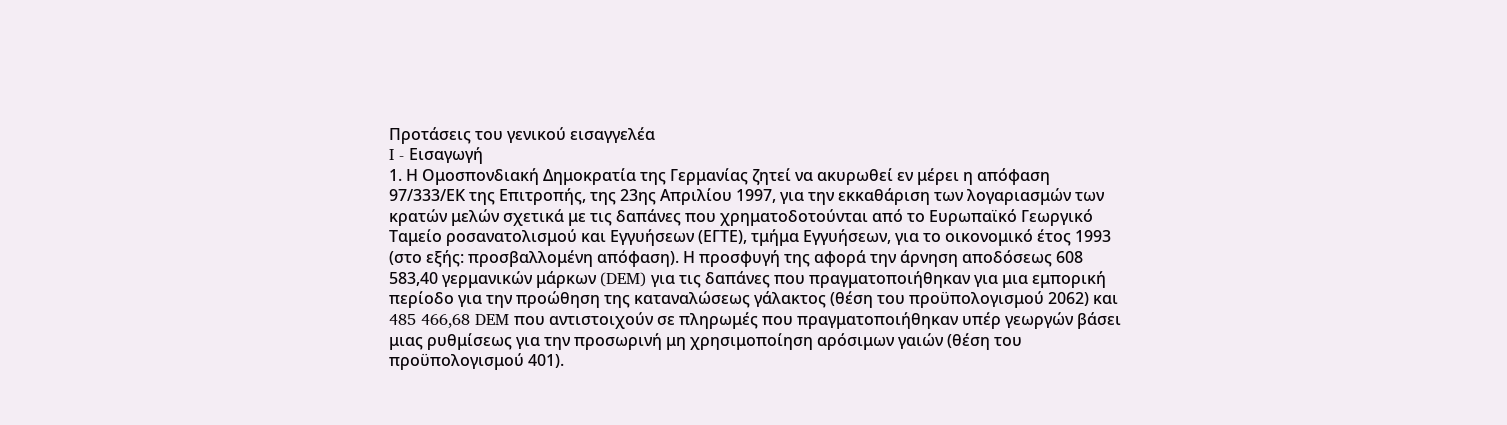Προτάσεις του γενικού εισαγγελέα
I - Εισαγωγή
1. Η Ομοσπονδιακή Δημοκρατία της Γερμανίας ζητεί να ακυρωθεί εν μέρει η απόφαση 97/333/ΕΚ της Επιτροπής, της 23ης Απριλίου 1997, για την εκκαθάριση των λογαριασμών των κρατών μελών σχετικά με τις δαπάνες που χρηματοδοτούνται από το Ευρωπαϊκό Γεωργικό Ταμείο ροσανατολισμού και Εγγυήσεων (ΕΓΤΕ), τμήμα Εγγυήσεων, για το οικονομικό έτος 1993 (στο εξής: προσβαλλομένη απόφαση). Η προσφυγή της αφορά την άρνηση αποδόσεως 608 583,40 γερμανικών μάρκων (DEM) για τις δαπάνες που πραγματοποιήθηκαν για μια εμπορική περίοδο για την προώθηση της καταναλώσεως γάλακτος (θέση του προϋπολογισμού 2062) και 485 466,68 DEM που αντιστοιχούν σε πληρωμές που πραγματοποιήθηκαν υπέρ γεωργών βάσει μιας ρυθμίσεως για την προσωρινή μη χρησιμοποίηση αρόσιμων γαιών (θέση του προϋπολογισμού 401).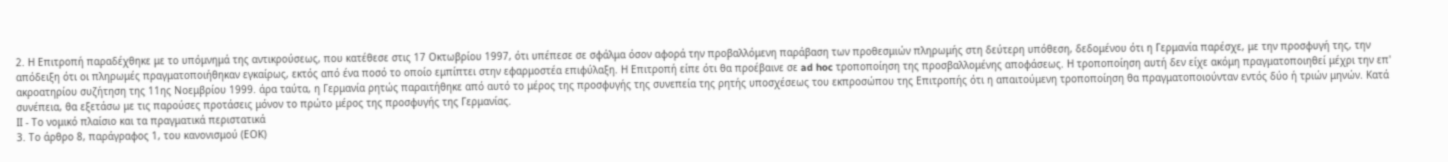2. Η Επιτροπή παραδέχθηκε με το υπόμνημά της αντικρούσεως, που κατέθεσε στις 17 Οκτωβρίου 1997, ότι υπέπεσε σε σφάλμα όσον αφορά την προβαλλόμενη παράβαση των προθεσμιών πληρωμής στη δεύτερη υπόθεση, δεδομένου ότι η Γερμανία παρέσχε, με την προσφυγή της, την απόδειξη ότι οι πληρωμές πραγματοποιήθηκαν εγκαίρως, εκτός από ένα ποσό το οποίο εμπίπτει στην εφαρμοστέα επιφύλαξη. Η Επιτροπή είπε ότι θα προέβαινε σε ad hoc τροποποίηση της προσβαλλομένης αποφάσεως. Η τροποποίηση αυτή δεν είχε ακόμη πραγματοποιηθεί μέχρι την επ' ακροατηρίου συζήτηση της 11ης Νοεμβρίου 1999. άρα ταύτα, η Γερμανία ρητώς παραιτήθηκε από αυτό το μέρος της προσφυγής της συνεπεία της ρητής υποσχέσεως του εκπροσώπου της Επιτροπής ότι η απαιτούμενη τροποποίηση θα πραγματοποιούνταν εντός δύο ή τριών μηνών. Κατά συνέπεια, θα εξετάσω με τις παρούσες προτάσεις μόνον το πρώτο μέρος της προσφυγής της Γερμανίας.
ΙΙ - Το νομικό πλαίσιο και τα πραγματικά περιστατικά
3. Το άρθρο 8, παράγραφος 1, του κανονισμού (ΕΟΚ)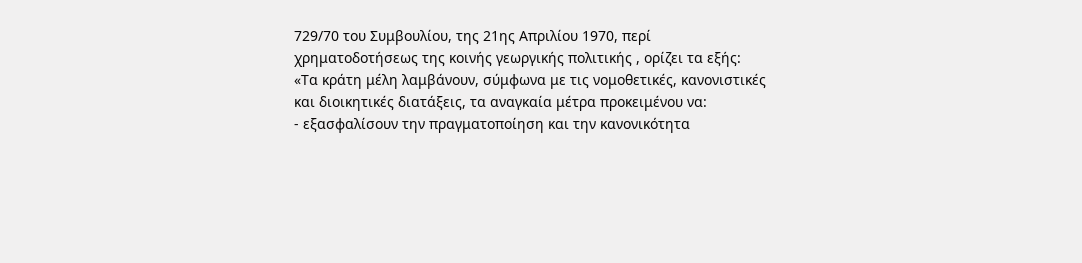729/70 του Συμβουλίου, της 21ης Απριλίου 1970, περί χρηματοδοτήσεως της κοινής γεωργικής πολιτικής , ορίζει τα εξής:
«Τα κράτη μέλη λαμβάνουν, σύμφωνα με τις νομοθετικές, κανονιστικές και διοικητικές διατάξεις, τα αναγκαία μέτρα προκειμένου να:
- εξασφαλίσουν την πραγματοποίηση και την κανονικότητα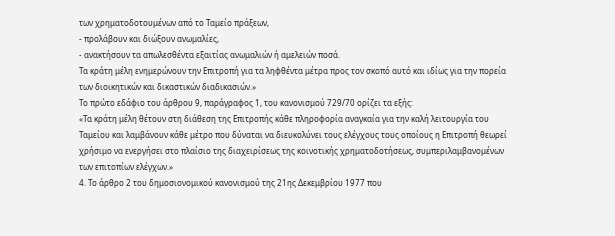των χρηματοδοτουμένων από το Ταμείο πράξεων,
- προλάβουν και διώξουν ανωμαλίες,
- ανακτήσουν τα απωλεσθέντα εξαιτίας ανωμαλιών ή αμελειών ποσά.
Τα κράτη μέλη ενημερώνουν την Επιτροπή για τα ληφθέντα μέτρα προς τον σκοπό αυτό και ιδίως για την πορεία των διοικητικών και δικαστικών διαδικασιών.»
Το πρώτο εδάφιο του άρθρου 9, παράγραφος 1, του κανονισμού 729/70 ορίζει τα εξής:
«Τα κράτη μέλη θέτουν στη διάθεση της Επιτροπής κάθε πληροφορία αναγκαία για την καλή λειτουργία του Ταμείου και λαμβάνουν κάθε μέτρο που δύναται να διευκολύνει τους ελέγχους τους οποίους η Επιτροπή θεωρεί χρήσιμο να ενεργήσει στο πλαίσιο της διαχειρίσεως της κοινοτικής χρηματοδοτήσεως, συμπεριλαμβανομένων των επιτοπίων ελέγχων.»
4. Το άρθρο 2 του δημοσιονομικού κανονισμού της 21ης Δεκεμβρίου 1977 που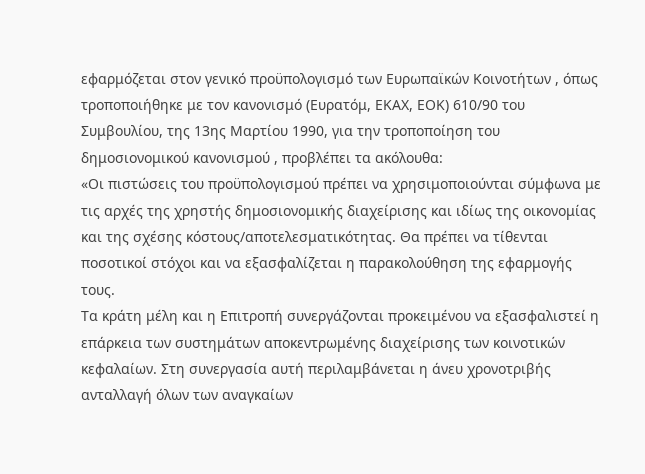εφαρμόζεται στον γενικό προϋπολογισμό των Ευρωπαϊκών Κοινοτήτων , όπως τροποποιήθηκε με τον κανονισμό (Ευρατόμ, ΕΚΑΧ, ΕΟΚ) 610/90 του Συμβουλίου, της 13ης Μαρτίου 1990, για την τροποποίηση του δημοσιονομικού κανονισμού , προβλέπει τα ακόλουθα:
«Οι πιστώσεις του προϋπολογισμού πρέπει να χρησιμοποιούνται σύμφωνα με τις αρχές της χρηστής δημοσιονομικής διαχείρισης και ιδίως της οικονομίας και της σχέσης κόστους/αποτελεσματικότητας. Θα πρέπει να τίθενται ποσοτικοί στόχοι και να εξασφαλίζεται η παρακολούθηση της εφαρμογής τους.
Τα κράτη μέλη και η Επιτροπή συνεργάζονται προκειμένου να εξασφαλιστεί η επάρκεια των συστημάτων αποκεντρωμένης διαχείρισης των κοινοτικών κεφαλαίων. Στη συνεργασία αυτή περιλαμβάνεται η άνευ χρονοτριβής ανταλλαγή όλων των αναγκαίων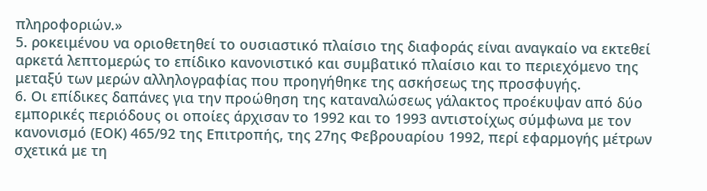πληροφοριών.»
5. ροκειμένου να οριοθετηθεί το ουσιαστικό πλαίσιο της διαφοράς είναι αναγκαίο να εκτεθεί αρκετά λεπτομερώς το επίδικο κανονιστικό και συμβατικό πλαίσιο και το περιεχόμενο της μεταξύ των μερών αλληλογραφίας που προηγήθηκε της ασκήσεως της προσφυγής.
6. Οι επίδικες δαπάνες για την προώθηση της καταναλώσεως γάλακτος προέκυψαν από δύο εμπορικές περιόδους οι οποίες άρχισαν το 1992 και το 1993 αντιστοίχως σύμφωνα με τον κανονισμό (ΕΟΚ) 465/92 της Επιτροπής, της 27ης Φεβρουαρίου 1992, περί εφαρμογής μέτρων σχετικά με τη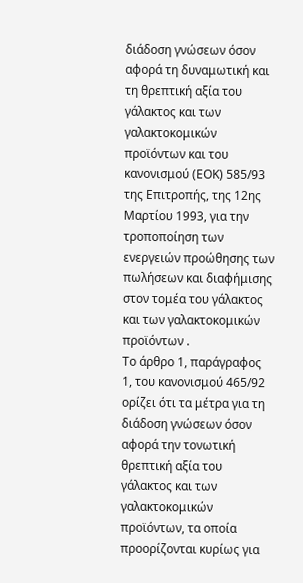διάδοση γνώσεων όσον αφορά τη δυναμωτική και τη θρεπτική αξία του γάλακτος και των γαλακτοκομικών προϊόντων και του κανονισμού (ΕΟΚ) 585/93 της Επιτροπής, της 12ης Μαρτίου 1993, για την τροποποίηση των ενεργειών προώθησης των πωλήσεων και διαφήμισης στον τομέα του γάλακτος και των γαλακτοκομικών προϊόντων .
Το άρθρο 1, παράγραφος 1, του κανονισμού 465/92 ορίζει ότι τα μέτρα για τη διάδοση γνώσεων όσον αφορά την τονωτική θρεπτική αξία του γάλακτος και των γαλακτοκομικών προϊόντων, τα οποία προορίζονται κυρίως για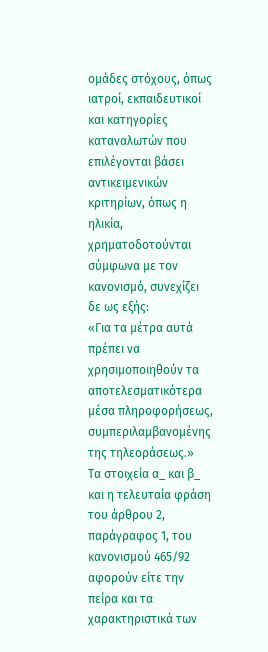ομάδες στόχους, όπως ιατροί, εκπαιδευτικοί και κατηγορίες καταναλωτών που επιλέγονται βάσει αντικειμενικών κριτηρίων, όπως η ηλικία, χρηματοδοτούνται σύμφωνα με τον κανονισμό, συνεχίζει δε ως εξής:
«Για τα μέτρα αυτά πρέπει να χρησιμοποιηθούν τα αποτελεσματικότερα μέσα πληροφορήσεως, συμπεριλαμβανομένης της τηλεοράσεως.»
Τα στοιχεία α_ και β_ και η τελευταία φράση του άρθρου 2, παράγραφος 1, του κανονισμού 465/92 αφορούν είτε την πείρα και τα χαρακτηριστικά των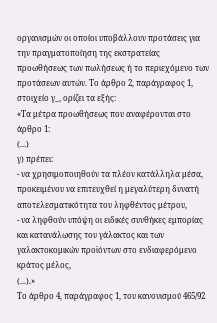οργανισμών οι οποίοι υποβάλλουν προτάσεις για την πραγματοποίηση της εκστρατείας προωθήσεως των πωλήσεως ή το περιεχόμενο των προτάσεων αυτών. Το άρθρο 2, παράγραφος 1, στοιχείο γ_, ορίζει τα εξής:
«Τα μέτρα προωθήσεως που αναφέρονται στο άρθρο 1:
(...)
γ) πρέπει:
- να χρησιμοποιηθούν τα πλέον κατάλληλα μέσα, προκειμένου να επιτευχθεί η μεγαλύτερη δυνατή αποτελεσματικότητα του ληφθέντος μέτρου,
- να ληφθούν υπόψη οι ειδικές συνθήκες εμπορίας και κατανάλωσης του γάλακτος και των γαλακτοκομικών προϊόντων στο ενδιαφερόμενο κράτος μέλος,
(...).»
Το άρθρο 4, παράγραφος 1, του κανονισμού 465/92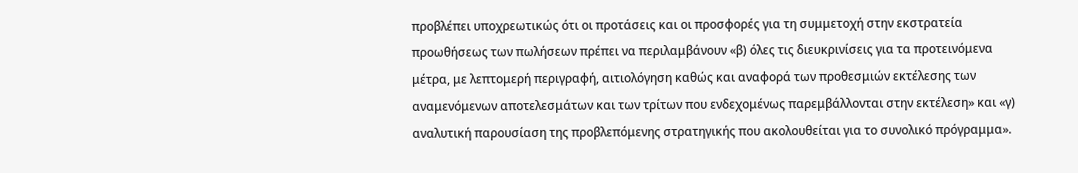προβλέπει υποχρεωτικώς ότι οι προτάσεις και οι προσφορές για τη συμμετοχή στην εκστρατεία προωθήσεως των πωλήσεων πρέπει να περιλαμβάνουν «β) όλες τις διευκρινίσεις για τα προτεινόμενα μέτρα, με λεπτομερή περιγραφή, αιτιολόγηση καθώς και αναφορά των προθεσμιών εκτέλεσης των αναμενόμενων αποτελεσμάτων και των τρίτων που ενδεχομένως παρεμβάλλονται στην εκτέλεση» και «γ) αναλυτική παρουσίαση της προβλεπόμενης στρατηγικής που ακολουθείται για το συνολικό πρόγραμμα».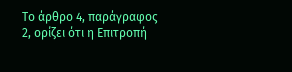Το άρθρο 4, παράγραφος 2, ορίζει ότι η Επιτροπή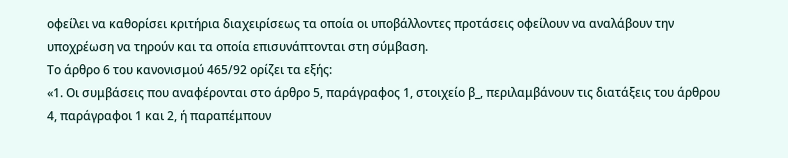οφείλει να καθορίσει κριτήρια διαχειρίσεως τα οποία οι υποβάλλοντες προτάσεις οφείλουν να αναλάβουν την υποχρέωση να τηρούν και τα οποία επισυνάπτονται στη σύμβαση.
Το άρθρο 6 του κανονισμού 465/92 ορίζει τα εξής:
«1. Οι συμβάσεις που αναφέρονται στο άρθρο 5, παράγραφος 1, στοιχείο β_, περιλαμβάνουν τις διατάξεις του άρθρου 4, παράγραφοι 1 και 2, ή παραπέμπουν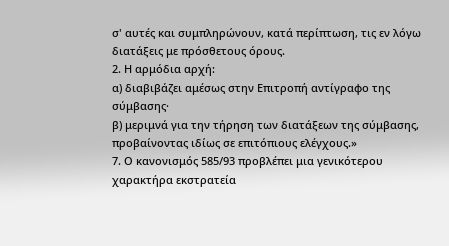σ' αυτές και συμπληρώνουν, κατά περίπτωση, τις εν λόγω διατάξεις με πρόσθετους όρους.
2. Η αρμόδια αρχή:
α) διαβιβάζει αμέσως στην Επιτροπή αντίγραφο της σύμβασης·
β) μεριμνά για την τήρηση των διατάξεων της σύμβασης, προβαίνοντας ιδίως σε επιτόπιους ελέγχους.»
7. Ο κανονισμός 585/93 προβλέπει μια γενικότερου χαρακτήρα εκστρατεία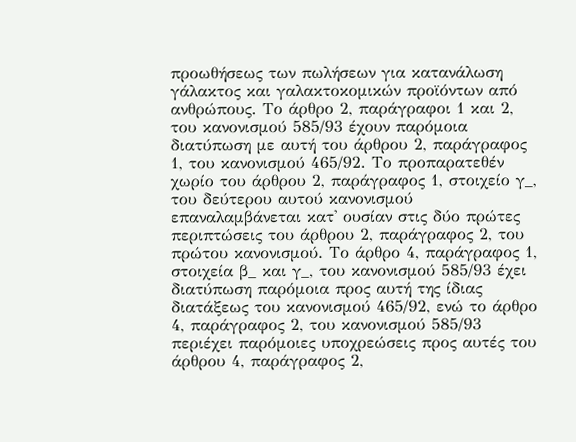προωθήσεως των πωλήσεων για κατανάλωση γάλακτος και γαλακτοκομικών προϊόντων από ανθρώπους. Το άρθρο 2, παράγραφοι 1 και 2, του κανονισμού 585/93 έχουν παρόμοια διατύπωση με αυτή του άρθρου 2, παράγραφος 1, του κανονισμού 465/92. Το προπαρατεθέν χωρίο του άρθρου 2, παράγραφος 1, στοιχείο γ_, του δεύτερου αυτού κανονισμού επαναλαμβάνεται κατ' ουσίαν στις δύο πρώτες περιπτώσεις του άρθρου 2, παράγραφος 2, του πρώτου κανονισμού. Το άρθρο 4, παράγραφος 1, στοιχεία β_ και γ_, του κανονισμού 585/93 έχει διατύπωση παρόμοια προς αυτή της ίδιας διατάξεως του κανονισμού 465/92, ενώ το άρθρο 4, παράγραφος 2, του κανονισμού 585/93 περιέχει παρόμοιες υποχρεώσεις προς αυτές του άρθρου 4, παράγραφος 2,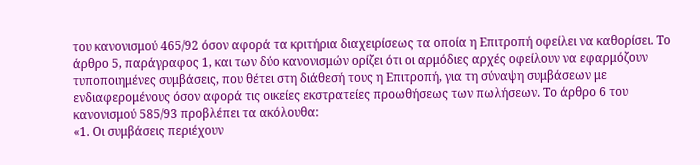του κανονισμού 465/92 όσον αφορά τα κριτήρια διαχειρίσεως τα οποία η Επιτροπή οφείλει να καθορίσει. Το άρθρο 5, παράγραφος 1, και των δύο κανονισμών ορίζει ότι οι αρμόδιες αρχές οφείλουν να εφαρμόζουν τυποποιημένες συμβάσεις, που θέτει στη διάθεσή τους η Επιτροπή, για τη σύναψη συμβάσεων με ενδιαφερομένους όσον αφορά τις οικείες εκστρατείες προωθήσεως των πωλήσεων. Το άρθρο 6 του κανονισμού 585/93 προβλέπει τα ακόλουθα:
«1. Οι συμβάσεις περιέχουν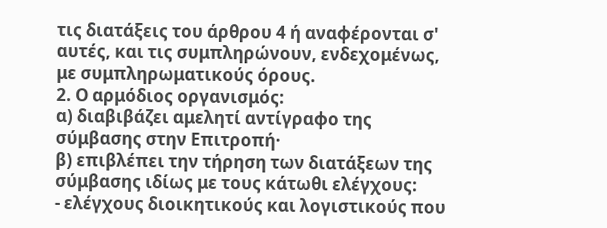τις διατάξεις του άρθρου 4 ή αναφέρονται σ' αυτές, και τις συμπληρώνουν, ενδεχομένως, με συμπληρωματικούς όρους.
2. Ο αρμόδιος οργανισμός:
α) διαβιβάζει αμελητί αντίγραφο της σύμβασης στην Επιτροπή·
β) επιβλέπει την τήρηση των διατάξεων της σύμβασης ιδίως με τους κάτωθι ελέγχους:
- ελέγχους διοικητικούς και λογιστικούς που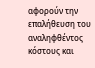αφορούν την επαλήθευση του αναληφθέντος κόστους και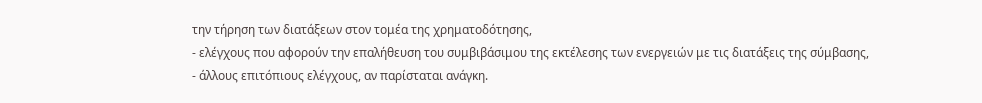την τήρηση των διατάξεων στον τομέα της χρηματοδότησης,
- ελέγχους που αφορούν την επαλήθευση του συμβιβάσιμου της εκτέλεσης των ενεργειών με τις διατάξεις της σύμβασης,
- άλλους επιτόπιους ελέγχους, αν παρίσταται ανάγκη.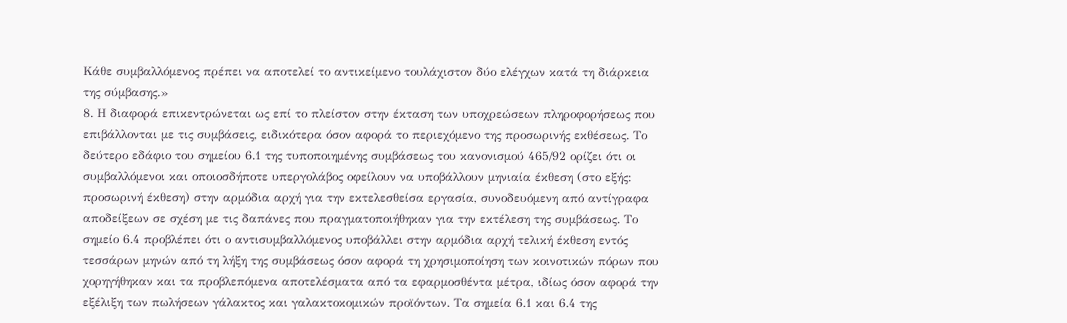Κάθε συμβαλλόμενος πρέπει να αποτελεί το αντικείμενο τουλάχιστον δύο ελέγχων κατά τη διάρκεια της σύμβασης.»
8. Η διαφορά επικεντρώνεται ως επί το πλείστον στην έκταση των υποχρεώσεων πληροφορήσεως που επιβάλλονται με τις συμβάσεις, ειδικότερα όσον αφορά το περιεχόμενο της προσωρινής εκθέσεως. Το δεύτερο εδάφιο του σημείου 6.1 της τυποποιημένης συμβάσεως του κανονισμού 465/92 ορίζει ότι οι συμβαλλόμενοι και οποιοσδήποτε υπεργολάβος οφείλουν να υποβάλλουν μηνιαία έκθεση (στο εξής: προσωρινή έκθεση) στην αρμόδια αρχή για την εκτελεσθείσα εργασία, συνοδευόμενη από αντίγραφα αποδείξεων σε σχέση με τις δαπάνες που πραγματοποιήθηκαν για την εκτέλεση της συμβάσεως. Το σημείο 6.4 προβλέπει ότι ο αντισυμβαλλόμενος υποβάλλει στην αρμόδια αρχή τελική έκθεση εντός τεσσάρων μηνών από τη λήξη της συμβάσεως όσον αφορά τη χρησιμοποίηση των κοινοτικών πόρων που χορηγήθηκαν και τα προβλεπόμενα αποτελέσματα από τα εφαρμοσθέντα μέτρα, ιδίως όσον αφορά την εξέλιξη των πωλήσεων γάλακτος και γαλακτοκομικών προϊόντων. Τα σημεία 6.1 και 6.4 της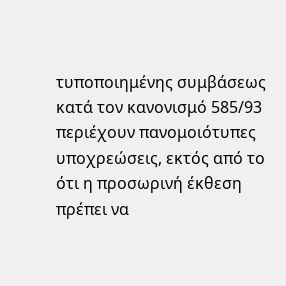τυποποιημένης συμβάσεως κατά τον κανονισμό 585/93 περιέχουν πανομοιότυπες υποχρεώσεις, εκτός από το ότι η προσωρινή έκθεση πρέπει να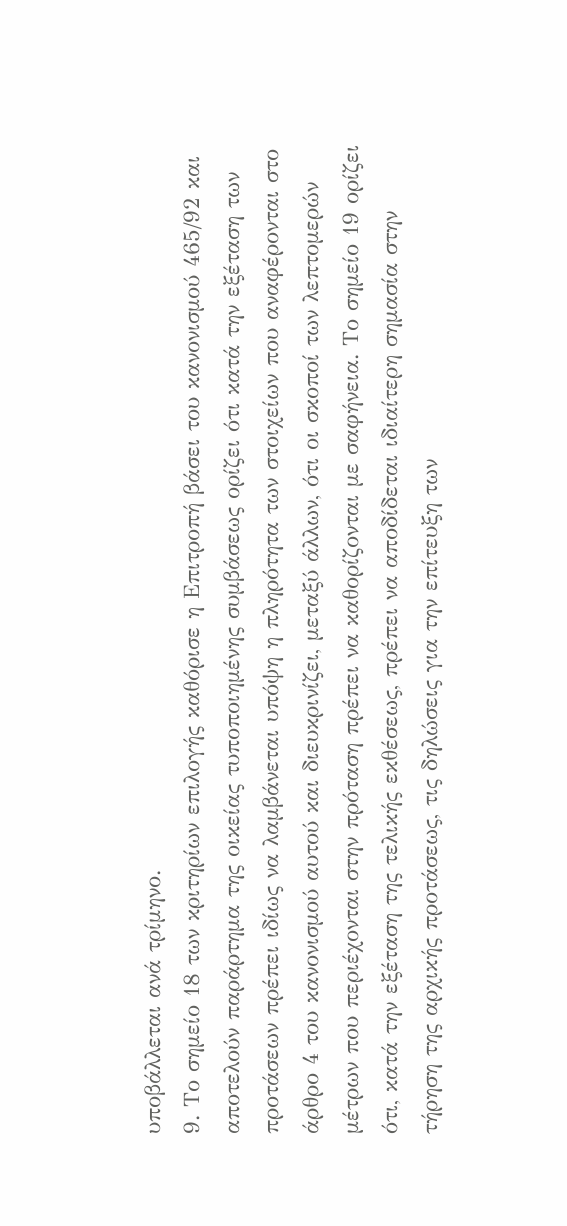υποβάλλεται ανά τρίμηνο.
9. Το σημείο 18 των κριτηρίων επιλογής καθόρισε η Επιτροπή βάσει του κανονισμού 465/92 και αποτελούν παράρτημα της οικείας τυποποιημένης συμβάσεως ορίζει ότι κατά την εξέταση των προτάσεων πρέπει ιδίως να λαμβάνεται υπόψη η πληρότητα των στοιχείων που αναφέρονται στο άρθρο 4 του κανονισμού αυτού και διευκρινίζει, μεταξύ άλλων, ότι οι σκοποί των λεπτομερών μέτρων που περιέχονται στην πρόταση πρέπει να καθορίζονται με σαφήνεια. Το σημείο 19 ορίζει ότι, κατά την εξέταση της τελικής εκθέσεως, πρέπει να αποδίδεται ιδιαίτερη σημασία στην τήρηση της αρχικής προτάσεως, τις δηλώσεις για την επίτευξη των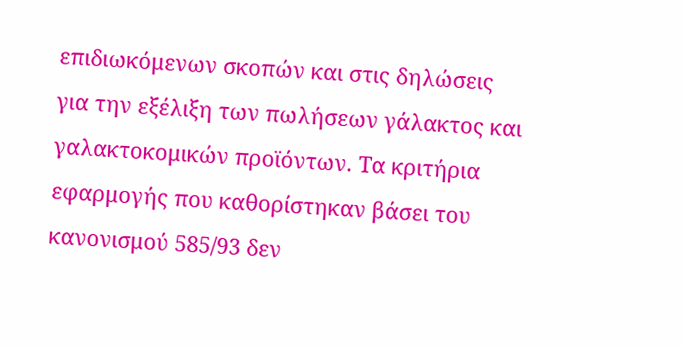επιδιωκόμενων σκοπών και στις δηλώσεις για την εξέλιξη των πωλήσεων γάλακτος και γαλακτοκομικών προϊόντων. Τα κριτήρια εφαρμογής που καθορίστηκαν βάσει του κανονισμού 585/93 δεν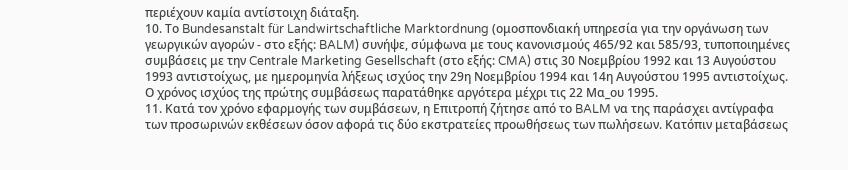περιέχουν καμία αντίστοιχη διάταξη.
10. Το Bundesanstalt für Landwirtschaftliche Marktordnung (ομοσπονδιακή υπηρεσία για την οργάνωση των γεωργικών αγορών - στο εξής: BALM) συνήψε, σύμφωνα με τους κανονισμούς 465/92 και 585/93, τυποποιημένες συμβάσεις με την Centrale Marketing Gesellschaft (στο εξής: CMA) στις 30 Νοεμβρίου 1992 και 13 Αυγούστου 1993 αντιστοίχως, με ημερομηνία λήξεως ισχύος την 29η Νοεμβρίου 1994 και 14η Αυγούστου 1995 αντιστοίχως. Ο χρόνος ισχύος της πρώτης συμβάσεως παρατάθηκε αργότερα μέχρι τις 22 Μα_ου 1995.
11. Κατά τον χρόνο εφαρμογής των συμβάσεων, η Επιτροπή ζήτησε από το BALM να της παράσχει αντίγραφα των προσωρινών εκθέσεων όσον αφορά τις δύο εκστρατείες προωθήσεως των πωλήσεων. Κατόπιν μεταβάσεως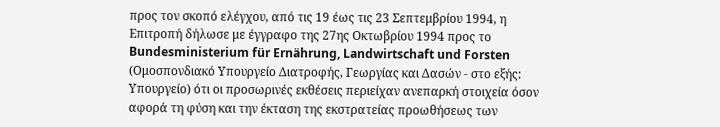προς τον σκοπό ελέγχου, από τις 19 έως τις 23 Σεπτεμβρίου 1994, η Επιτροπή δήλωσε με έγγραφο της 27ης Οκτωβρίου 1994 προς το Bundesministerium für Ernährung, Landwirtschaft und Forsten (Ομοσπονδιακό Υπουργείο Διατροφής, Γεωργίας και Δασών - στο εξής: Υπουργείο) ότι οι προσωρινές εκθέσεις περιείχαν ανεπαρκή στοιχεία όσον αφορά τη φύση και την έκταση της εκστρατείας προωθήσεως των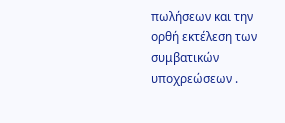πωλήσεων και την ορθή εκτέλεση των συμβατικών υποχρεώσεων .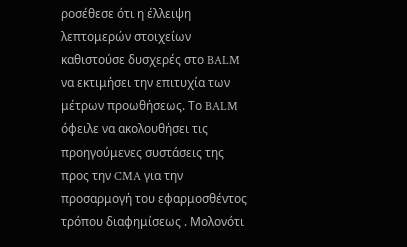ροσέθεσε ότι η έλλειψη λεπτομερών στοιχείων καθιστούσε δυσχερές στο BALM να εκτιμήσει την επιτυχία των μέτρων προωθήσεως. Το BALM όφειλε να ακολουθήσει τις προηγούμενες συστάσεις της προς την CMA για την προσαρμογή του εφαρμοσθέντος τρόπου διαφημίσεως . Μολονότι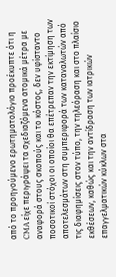από το προηγούμενο ερωτηματολόγιο προέκυπτε ότι η CMA είχε περιγράψει τα σχεδιαζόμενα ατομικά μέτρα με αναφορά στους σκοπούς και το κόστος, δεν υφίσταντο ποσοτικοί στόχοι οι οποίοι θα επέτρεπαν την εκτίμηση των αποτελεσμάτων στη συμπεριφορά των καταναλωτών από τις διαφημίσεις στον τύπο, την τηλεόραση και στο πλαίσιο εκθέσεων, καθώς και την αντίδραση των ιατρικών επαγγελματικών κύκλων στα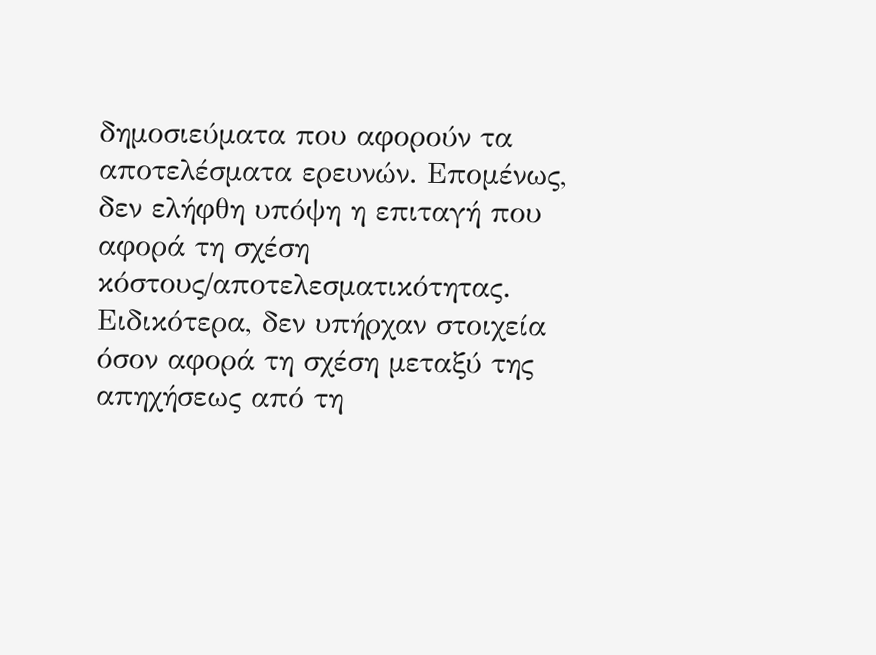δημοσιεύματα που αφορούν τα αποτελέσματα ερευνών. Επομένως, δεν ελήφθη υπόψη η επιταγή που αφορά τη σχέση κόστους/αποτελεσματικότητας. Ειδικότερα, δεν υπήρχαν στοιχεία όσον αφορά τη σχέση μεταξύ της απηχήσεως από τη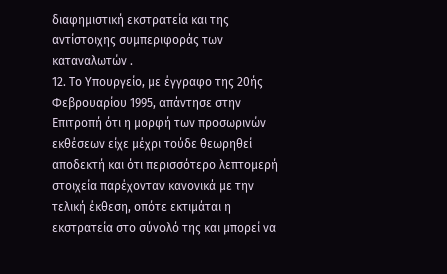διαφημιστική εκστρατεία και της αντίστοιχης συμπεριφοράς των καταναλωτών .
12. Το Υπουργείο, με έγγραφο της 20ής Φεβρουαρίου 1995, απάντησε στην Επιτροπή ότι η μορφή των προσωρινών εκθέσεων είχε μέχρι τούδε θεωρηθεί αποδεκτή και ότι περισσότερο λεπτομερή στοιχεία παρέχονταν κανονικά με την τελική έκθεση, οπότε εκτιμάται η εκστρατεία στο σύνολό της και μπορεί να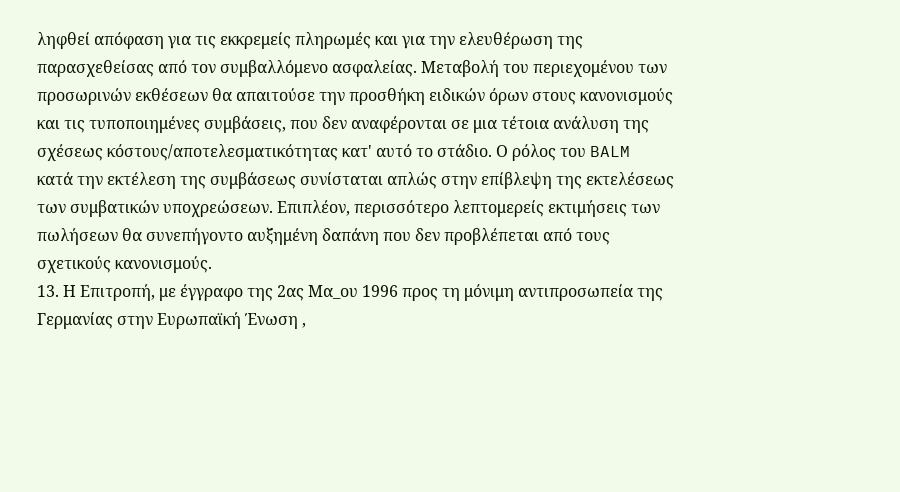ληφθεί απόφαση για τις εκκρεμείς πληρωμές και για την ελευθέρωση της παρασχεθείσας από τον συμβαλλόμενο ασφαλείας. Μεταβολή του περιεχομένου των προσωρινών εκθέσεων θα απαιτούσε την προσθήκη ειδικών όρων στους κανονισμούς και τις τυποποιημένες συμβάσεις, που δεν αναφέρονται σε μια τέτοια ανάλυση της σχέσεως κόστους/αποτελεσματικότητας κατ' αυτό το στάδιο. Ο ρόλος του BALM κατά την εκτέλεση της συμβάσεως συνίσταται απλώς στην επίβλεψη της εκτελέσεως των συμβατικών υποχρεώσεων. Επιπλέον, περισσότερο λεπτομερείς εκτιμήσεις των πωλήσεων θα συνεπήγοντο αυξημένη δαπάνη που δεν προβλέπεται από τους σχετικούς κανονισμούς.
13. Η Επιτροπή, με έγγραφο της 2ας Μα_ου 1996 προς τη μόνιμη αντιπροσωπεία της Γερμανίας στην Ευρωπαϊκή Ένωση ,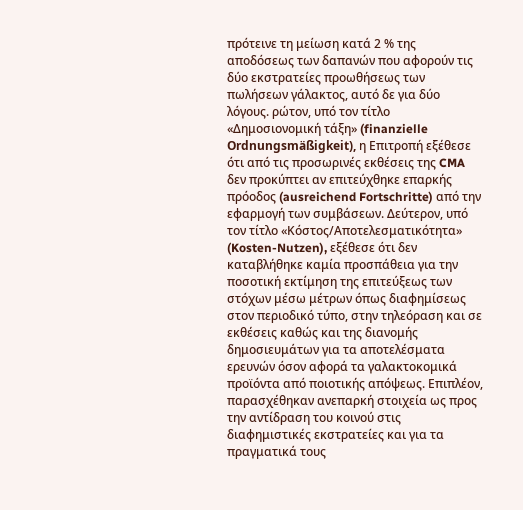πρότεινε τη μείωση κατά 2 % της αποδόσεως των δαπανών που αφορούν τις δύο εκστρατείες προωθήσεως των πωλήσεων γάλακτος, αυτό δε για δύο λόγους. ρώτον, υπό τον τίτλο «Δημοσιονομική τάξη» (finanzielle Ordnungsmäßigkeit), η Επιτροπή εξέθεσε ότι από τις προσωρινές εκθέσεις της CMA δεν προκύπτει αν επιτεύχθηκε επαρκής πρόοδος (ausreichend Fortschritte) από την εφαρμογή των συμβάσεων. Δεύτερον, υπό τον τίτλο «Κόστος/Αποτελεσματικότητα» (Kosten-Nutzen), εξέθεσε ότι δεν καταβλήθηκε καμία προσπάθεια για την ποσοτική εκτίμηση της επιτεύξεως των στόχων μέσω μέτρων όπως διαφημίσεως στον περιοδικό τύπο, στην τηλεόραση και σε εκθέσεις καθώς και της διανομής δημοσιευμάτων για τα αποτελέσματα ερευνών όσον αφορά τα γαλακτοκομικά προϊόντα από ποιοτικής απόψεως. Επιπλέον, παρασχέθηκαν ανεπαρκή στοιχεία ως προς την αντίδραση του κοινού στις διαφημιστικές εκστρατείες και για τα πραγματικά τους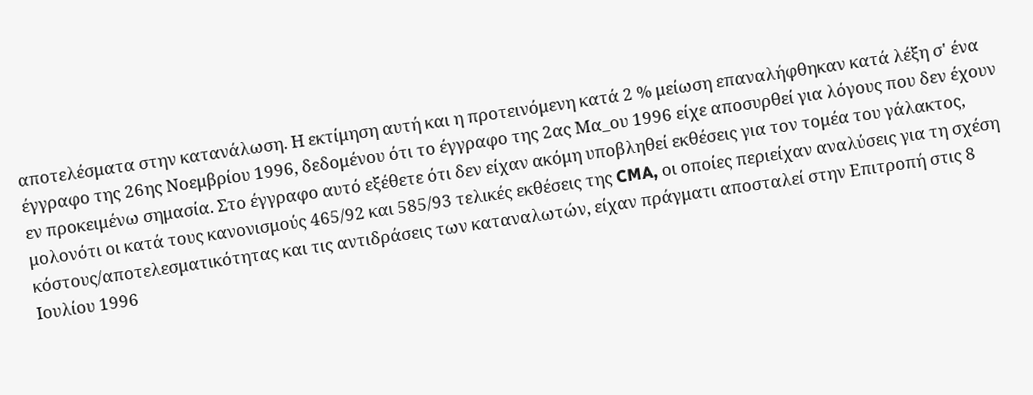αποτελέσματα στην κατανάλωση. Η εκτίμηση αυτή και η προτεινόμενη κατά 2 % μείωση επαναλήφθηκαν κατά λέξη σ' ένα έγγραφο της 26ης Νοεμβρίου 1996, δεδομένου ότι το έγγραφο της 2ας Μα_ου 1996 είχε αποσυρθεί για λόγους που δεν έχουν εν προκειμένω σημασία. Στο έγγραφο αυτό εξέθετε ότι δεν είχαν ακόμη υποβληθεί εκθέσεις για τον τομέα του γάλακτος, μολονότι οι κατά τους κανονισμούς 465/92 και 585/93 τελικές εκθέσεις της CMA, οι οποίες περιείχαν αναλύσεις για τη σχέση κόστους/αποτελεσματικότητας και τις αντιδράσεις των καταναλωτών, είχαν πράγματι αποσταλεί στην Επιτροπή στις 8 Ιουλίου 1996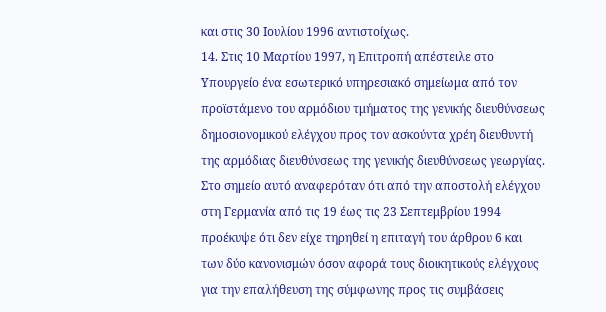και στις 30 Ιουλίου 1996 αντιστοίχως.
14. Στις 10 Μαρτίου 1997, η Επιτροπή απέστειλε στο Υπουργείο ένα εσωτερικό υπηρεσιακό σημείωμα από τον προϊστάμενο του αρμόδιου τμήματος της γενικής διευθύνσεως δημοσιονομικού ελέγχου προς τον ασκούντα χρέη διευθυντή της αρμόδιας διευθύνσεως της γενικής διευθύνσεως γεωργίας. Στο σημείο αυτό αναφερόταν ότι από την αποστολή ελέγχου στη Γερμανία από τις 19 έως τις 23 Σεπτεμβρίου 1994 προέκυψε ότι δεν είχε τηρηθεί η επιταγή του άρθρου 6 και των δύο κανονισμών όσον αφορά τους διοικητικούς ελέγχους για την επαλήθευση της σύμφωνης προς τις συμβάσεις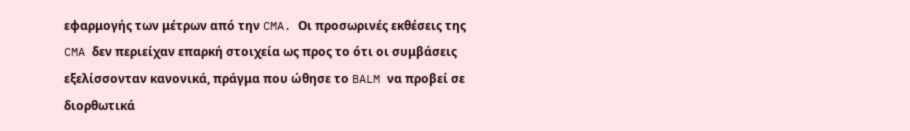εφαρμογής των μέτρων από την CMA. Οι προσωρινές εκθέσεις της CMA δεν περιείχαν επαρκή στοιχεία ως προς το ότι οι συμβάσεις εξελίσσονταν κανονικά, πράγμα που ώθησε το BALM να προβεί σε διορθωτικά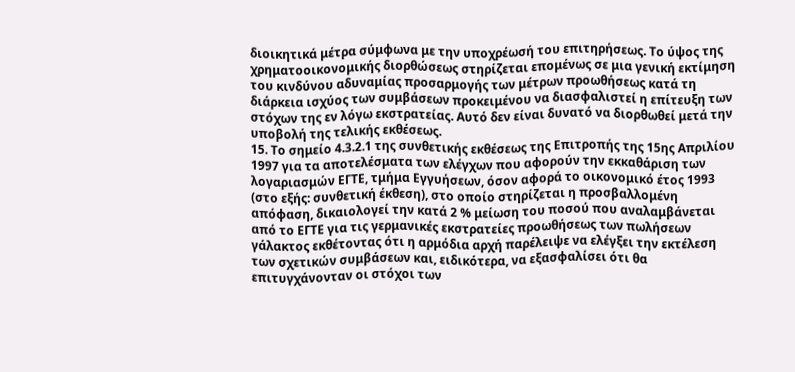διοικητικά μέτρα σύμφωνα με την υποχρέωσή του επιτηρήσεως. Το ύψος της χρηματοοικονομικής διορθώσεως στηρίζεται επομένως σε μια γενική εκτίμηση του κινδύνου αδυναμίας προσαρμογής των μέτρων προωθήσεως κατά τη διάρκεια ισχύος των συμβάσεων προκειμένου να διασφαλιστεί η επίτευξη των στόχων της εν λόγω εκστρατείας. Αυτό δεν είναι δυνατό να διορθωθεί μετά την υποβολή της τελικής εκθέσεως.
15. Το σημείο 4.3.2.1 της συνθετικής εκθέσεως της Επιτροπής της 15ης Απριλίου 1997 για τα αποτελέσματα των ελέγχων που αφορούν την εκκαθάριση των λογαριασμών ΕΓΤΕ, τμήμα Εγγυήσεων, όσον αφορά το οικονομικό έτος 1993 (στο εξής: συνθετική έκθεση), στο οποίο στηρίζεται η προσβαλλομένη απόφαση, δικαιολογεί την κατά 2 % μείωση του ποσού που αναλαμβάνεται από το ΕΓΤΕ για τις γερμανικές εκστρατείες προωθήσεως των πωλήσεων γάλακτος εκθέτοντας ότι η αρμόδια αρχή παρέλειψε να ελέγξει την εκτέλεση των σχετικών συμβάσεων και, ειδικότερα, να εξασφαλίσει ότι θα επιτυγχάνονταν οι στόχοι των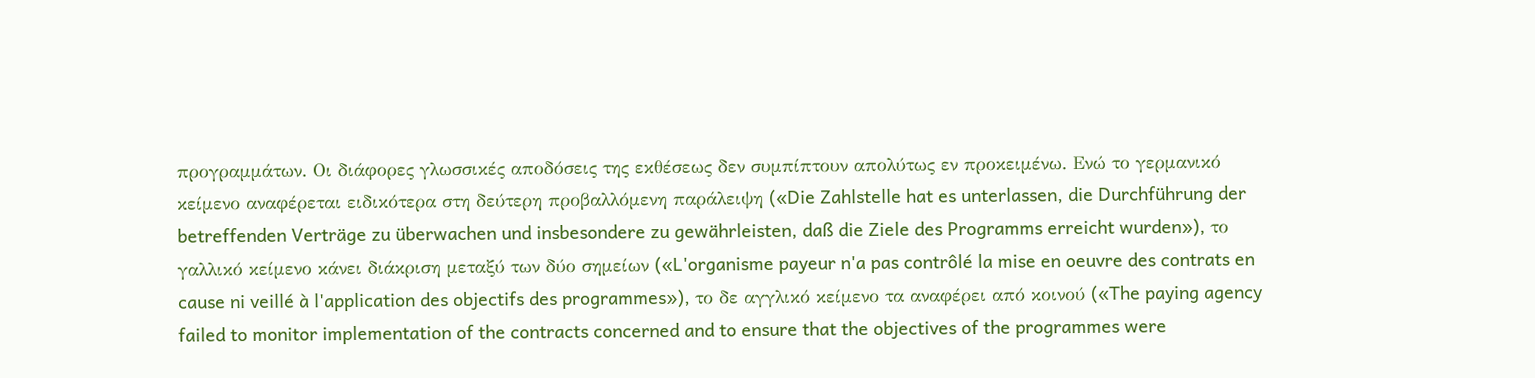προγραμμάτων. Οι διάφορες γλωσσικές αποδόσεις της εκθέσεως δεν συμπίπτουν απολύτως εν προκειμένω. Ενώ το γερμανικό κείμενο αναφέρεται ειδικότερα στη δεύτερη προβαλλόμενη παράλειψη («Die Zahlstelle hat es unterlassen, die Durchführung der betreffenden Verträge zu überwachen und insbesondere zu gewährleisten, daß die Ziele des Programms erreicht wurden»), το γαλλικό κείμενο κάνει διάκριση μεταξύ των δύο σημείων («L'organisme payeur n'a pas contrôlé la mise en oeuvre des contrats en cause ni veillé à l'application des objectifs des programmes»), το δε αγγλικό κείμενο τα αναφέρει από κοινού («The paying agency failed to monitor implementation of the contracts concerned and to ensure that the objectives of the programmes were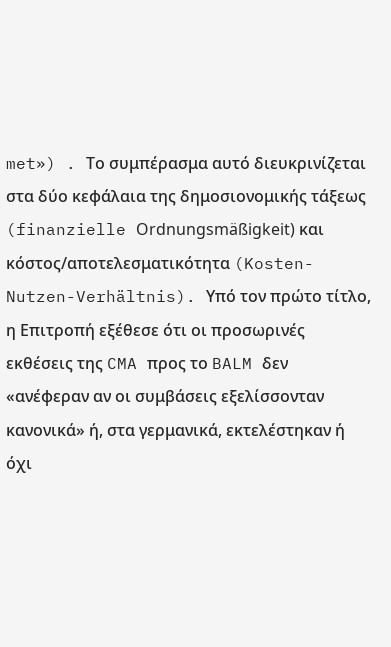met») . Το συμπέρασμα αυτό διευκρινίζεται στα δύο κεφάλαια της δημοσιονομικής τάξεως (finanzielle Ordnungsmäßigkeit) και κόστος/αποτελεσματικότητα (Kosten-Nutzen-Verhältnis). Υπό τον πρώτο τίτλο, η Επιτροπή εξέθεσε ότι οι προσωρινές εκθέσεις της CMA προς το BALM δεν «ανέφεραν αν οι συμβάσεις εξελίσσονταν κανονικά» ή, στα γερμανικά, εκτελέστηκαν ή όχι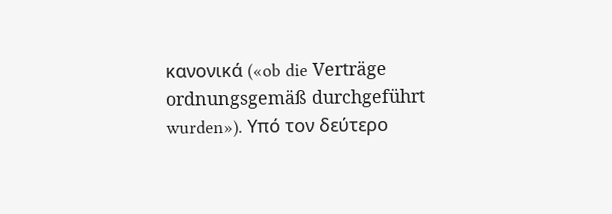κανονικά («ob die Verträge ordnungsgemäß durchgeführt wurden»). Υπό τον δεύτερο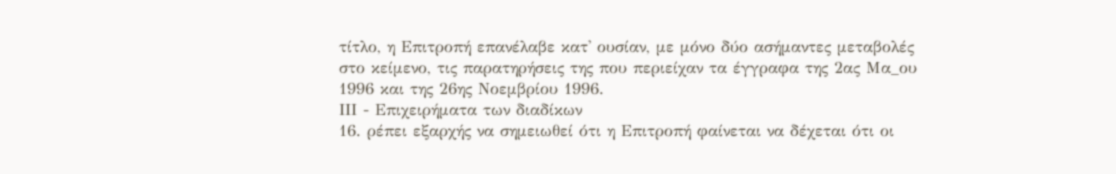τίτλο, η Επιτροπή επανέλαβε κατ' ουσίαν, με μόνο δύο ασήμαντες μεταβολές στο κείμενο, τις παρατηρήσεις της που περιείχαν τα έγγραφα της 2ας Μα_ου 1996 και της 26ης Νοεμβρίου 1996.
ΙΙΙ - Επιχειρήματα των διαδίκων
16. ρέπει εξαρχής να σημειωθεί ότι η Επιτροπή φαίνεται να δέχεται ότι οι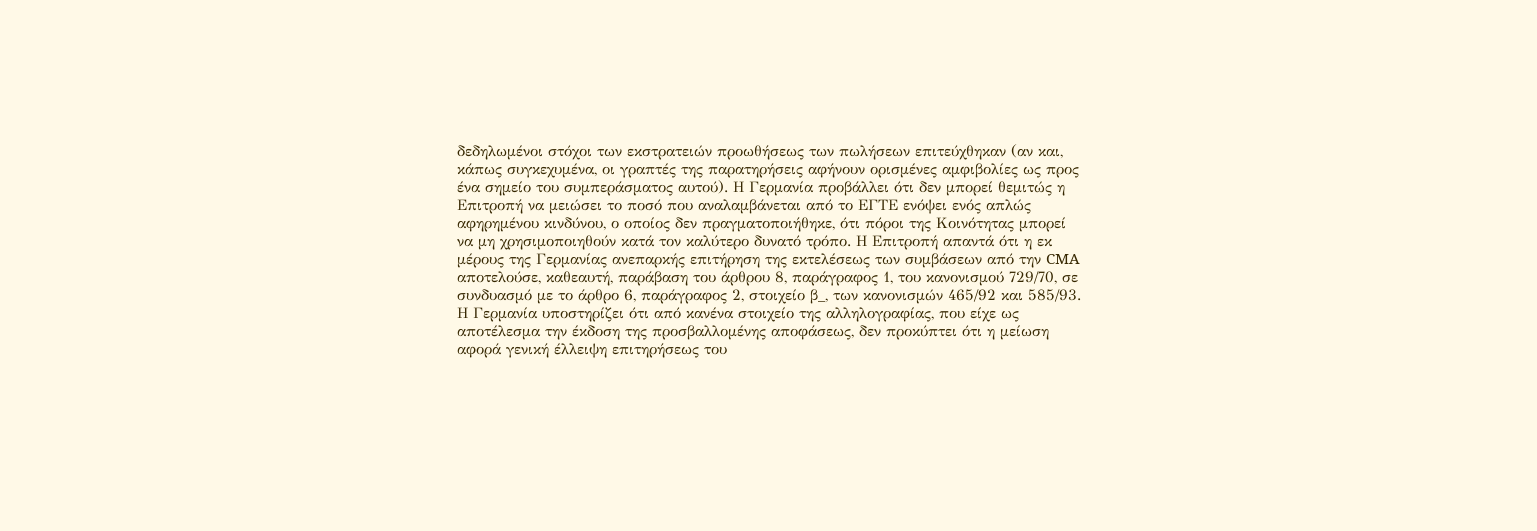δεδηλωμένοι στόχοι των εκστρατειών προωθήσεως των πωλήσεων επιτεύχθηκαν (αν και, κάπως συγκεχυμένα, οι γραπτές της παρατηρήσεις αφήνουν ορισμένες αμφιβολίες ως προς ένα σημείο του συμπεράσματος αυτού). Η Γερμανία προβάλλει ότι δεν μπορεί θεμιτώς η Επιτροπή να μειώσει το ποσό που αναλαμβάνεται από το ΕΓΤΕ ενόψει ενός απλώς αφηρημένου κινδύνου, ο οποίος δεν πραγματοποιήθηκε, ότι πόροι της Κοινότητας μπορεί να μη χρησιμοποιηθούν κατά τον καλύτερο δυνατό τρόπο. Η Επιτροπή απαντά ότι η εκ μέρους της Γερμανίας ανεπαρκής επιτήρηση της εκτελέσεως των συμβάσεων από την CMA αποτελούσε, καθεαυτή, παράβαση του άρθρου 8, παράγραφος 1, του κανονισμού 729/70, σε συνδυασμό με το άρθρο 6, παράγραφος 2, στοιχείο β_, των κανονισμών 465/92 και 585/93. Η Γερμανία υποστηρίζει ότι από κανένα στοιχείο της αλληλογραφίας, που είχε ως αποτέλεσμα την έκδοση της προσβαλλομένης αποφάσεως, δεν προκύπτει ότι η μείωση αφορά γενική έλλειψη επιτηρήσεως του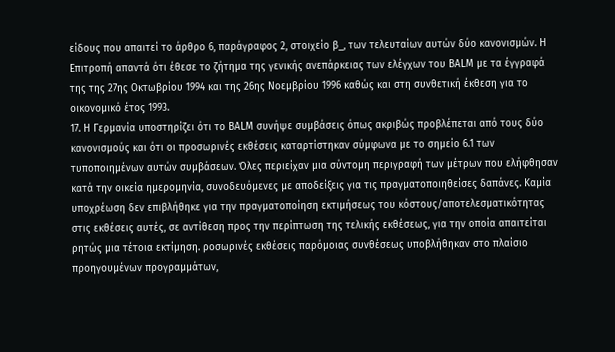είδους που απαιτεί το άρθρο 6, παράγραφος 2, στοιχείο β_, των τελευταίων αυτών δύο κανονισμών. Η Επιτροπή απαντά ότι έθεσε το ζήτημα της γενικής ανεπάρκειας των ελέγχων του BALM με τα έγγραφά της της 27ης Οκτωβρίου 1994 και της 26ης Νοεμβρίου 1996 καθώς και στη συνθετική έκθεση για το οικονομικό έτος 1993.
17. Η Γερμανία υποστηρίζει ότι το BALM συνήψε συμβάσεις όπως ακριβώς προβλέπεται από τους δύο κανονισμούς και ότι οι προσωρινές εκθέσεις καταρτίστηκαν σύμφωνα με το σημείο 6.1 των τυποποιημένων αυτών συμβάσεων. Όλες περιείχαν μια σύντομη περιγραφή των μέτρων που ελήφθησαν κατά την οικεία ημερομηνία, συνοδευόμενες με αποδείξεις για τις πραγματοποιηθείσες δαπάνες. Καμία υποχρέωση δεν επιβλήθηκε για την πραγματοποίηση εκτιμήσεως του κόστους/αποτελεσματικότητας στις εκθέσεις αυτές, σε αντίθεση προς την περίπτωση της τελικής εκθέσεως, για την οποία απαιτείται ρητώς μια τέτοια εκτίμηση. ροσωρινές εκθέσεις παρόμοιας συνθέσεως υποβλήθηκαν στο πλαίσιο προηγουμένων προγραμμάτων,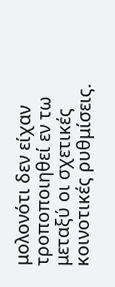μολονότι δεν είχαν τροποποιηθεί εν τω μεταξύ οι σχετικές κοινοτικές ρυθμίσεις.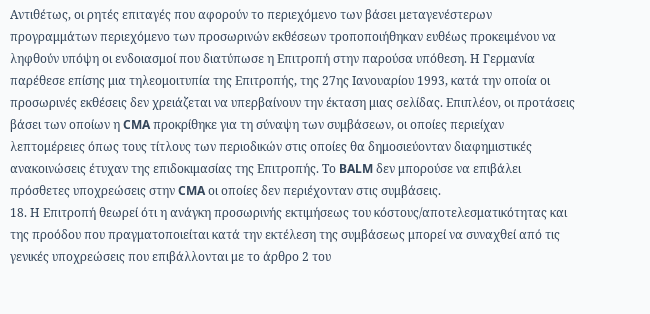Αντιθέτως, οι ρητές επιταγές που αφορούν το περιεχόμενο των βάσει μεταγενέστερων προγραμμάτων περιεχόμενο των προσωρινών εκθέσεων τροποποιήθηκαν ευθέως προκειμένου να ληφθούν υπόψη οι ενδοιασμοί που διατύπωσε η Επιτροπή στην παρούσα υπόθεση. Η Γερμανία παρέθεσε επίσης μια τηλεομοιτυπία της Επιτροπής, της 27ης Ιανουαρίου 1993, κατά την οποία οι προσωρινές εκθέσεις δεν χρειάζεται να υπερβαίνουν την έκταση μιας σελίδας. Επιπλέον, οι προτάσεις βάσει των οποίων η CMA προκρίθηκε για τη σύναψη των συμβάσεων, οι οποίες περιείχαν λεπτομέρειες όπως τους τίτλους των περιοδικών στις οποίες θα δημοσιεύονταν διαφημιστικές ανακοινώσεις έτυχαν της επιδοκιμασίας της Επιτροπής. Το BALM δεν μπορούσε να επιβάλει πρόσθετες υποχρεώσεις στην CMA οι οποίες δεν περιέχονταν στις συμβάσεις.
18. Η Επιτροπή θεωρεί ότι η ανάγκη προσωρινής εκτιμήσεως του κόστους/αποτελεσματικότητας και της προόδου που πραγματοποιείται κατά την εκτέλεση της συμβάσεως μπορεί να συναχθεί από τις γενικές υποχρεώσεις που επιβάλλονται με το άρθρο 2 του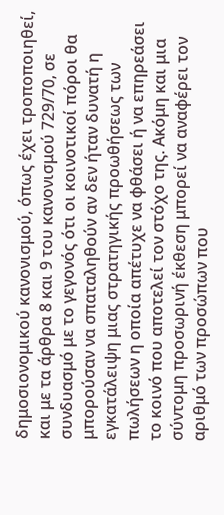δημοσιονομικού κανονισμού, όπως έχει τροποποιηθεί, και με τα άρθρα 8 και 9 του κανονισμού 729/70, σε συνδυασμό με το γεγονός ότι οι κοινοτικοί πόροι θα μπορούσαν να σπαταληθούν αν δεν ήταν δυνατή η εγκατάλειψη μιας στρατηγικής προωθήσεως των πωλήσεων η οποία απέτυχε να φθάσει ή να επηρεάσει το κοινό που αποτελεί τον στόχο της. Ακόμη και μια σύντομη προσωρινή έκθεση μπορεί να αναφέρει τον αριθμό των προσώπων που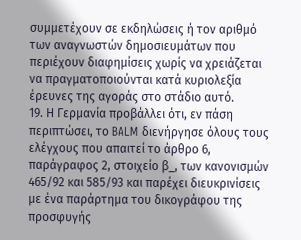συμμετέχουν σε εκδηλώσεις ή τον αριθμό των αναγνωστών δημοσιευμάτων που περιέχουν διαφημίσεις χωρίς να χρειάζεται να πραγματοποιούνται κατά κυριολεξία έρευνες της αγοράς στο στάδιο αυτό.
19. Η Γερμανία προβάλλει ότι, εν πάση περιπτώσει, το BALM διενήργησε όλους τους ελέγχους που απαιτεί το άρθρο 6, παράγραφος 2, στοιχείο β_, των κανονισμών 465/92 και 585/93 και παρέχει διευκρινίσεις με ένα παράρτημα του δικογράφου της προσφυγής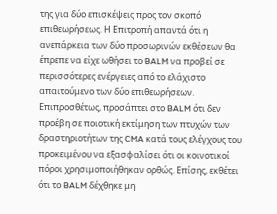της για δύο επισκέψεις προς τον σκοπό επιθεωρήσεως. Η Επιτροπή απαντά ότι η ανεπάρκεια των δύο προσωρινών εκθέσεων θα έπρεπε να είχε ωθήσει το BALM να προβεί σε περισσότερες ενέργειες από το ελάχιστο απαιτούμενο των δύο επιθεωρήσεων. Επιπροσθέτως, προσάπτει στο BALM ότι δεν προέβη σε ποιοτική εκτίμηση των πτυχών των δραστηριοτήτων της CMA κατά τους ελέγχους του προκειμένου να εξασφαλίσει ότι οι κοινοτικοί πόροι χρησιμοποιήθηκαν ορθώς. Επίσης, εκθέτει ότι το BALM δέχθηκε μη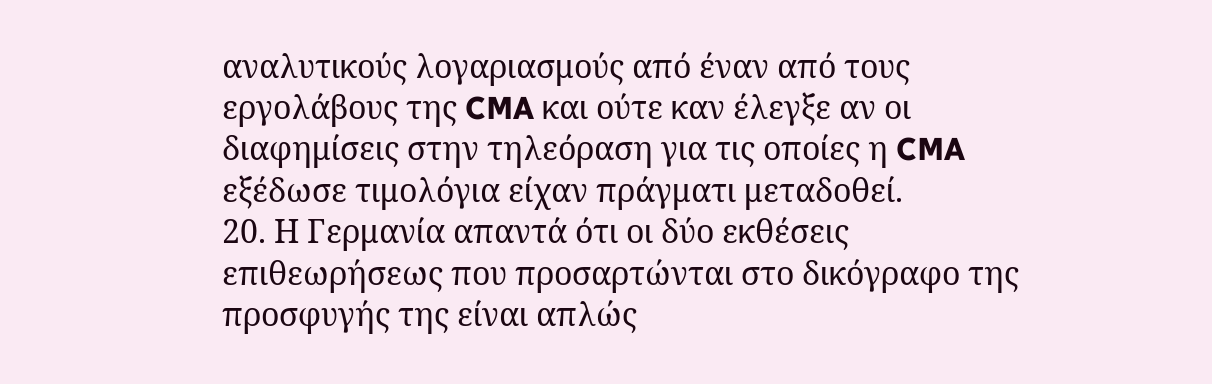αναλυτικούς λογαριασμούς από έναν από τους εργολάβους της CMA και ούτε καν έλεγξε αν οι διαφημίσεις στην τηλεόραση για τις οποίες η CMA εξέδωσε τιμολόγια είχαν πράγματι μεταδοθεί.
20. Η Γερμανία απαντά ότι οι δύο εκθέσεις επιθεωρήσεως που προσαρτώνται στο δικόγραφο της προσφυγής της είναι απλώς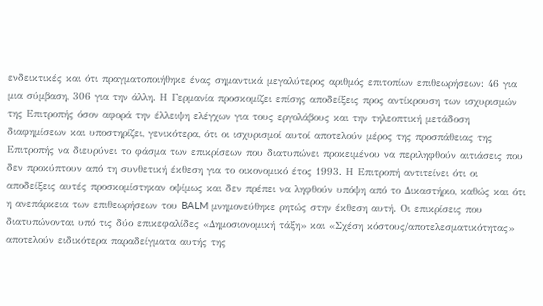ενδεικτικές και ότι πραγματοποιήθηκε ένας σημαντικά μεγαλύτερος αριθμός επιτοπίων επιθεωρήσεων: 46 για μια σύμβαση, 306 για την άλλη. Η Γερμανία προσκομίζει επίσης αποδείξεις προς αντίκρουση των ισχυρισμών της Επιτροπής όσον αφορά την έλλειψη ελέγχων για τους εργολάβους και την τηλεοπτική μετάδοση διαφημίσεων και υποστηρίζει, γενικότερα, ότι οι ισχυρισμοί αυτοί αποτελούν μέρος της προσπάθειας της Επιτροπής να διευρύνει το φάσμα των επικρίσεων που διατυπώνει προκειμένου να περιληφθούν αιτιάσεις που δεν προκύπτουν από τη συνθετική έκθεση για το οικονομικό έτος 1993. Η Επιτροπή αντιτείνει ότι οι αποδείξεις αυτές προσκομίστηκαν οψίμως και δεν πρέπει να ληφθούν υπόψη από το Δικαστήριο, καθώς και ότι η ανεπάρκεια των επιθεωρήσεων του BALM μνημονεύθηκε ρητώς στην έκθεση αυτή. Οι επικρίσεις που διατυπώνονται υπό τις δύο επικεφαλίδες «Δημοσιονομική τάξη» και «Σχέση κόστους/αποτελεσματικότητας» αποτελούν ειδικότερα παραδείγματα αυτής της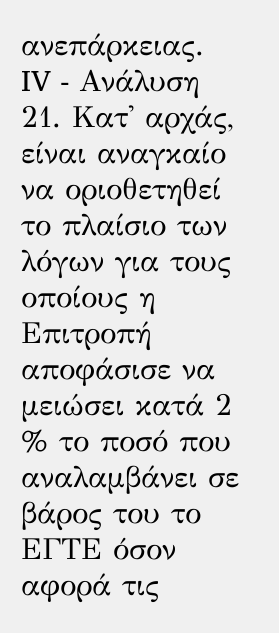ανεπάρκειας.
IV - Ανάλυση
21. Κατ' αρχάς, είναι αναγκαίο να οριοθετηθεί το πλαίσιο των λόγων για τους οποίους η Επιτροπή αποφάσισε να μειώσει κατά 2 % το ποσό που αναλαμβάνει σε βάρος του το ΕΓΤΕ όσον αφορά τις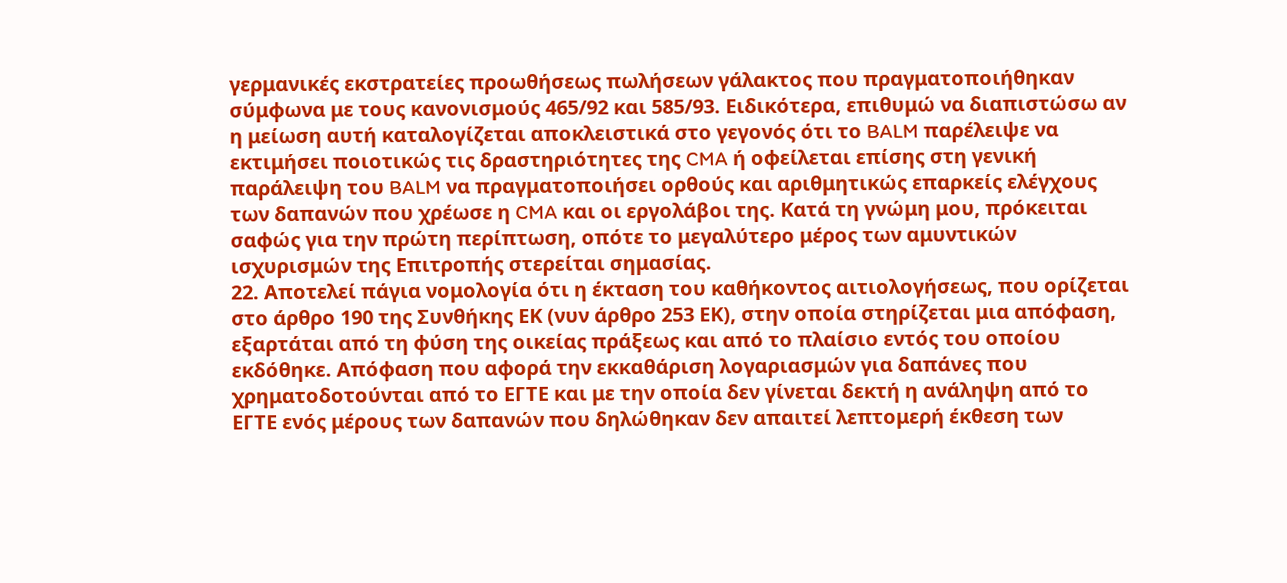γερμανικές εκστρατείες προωθήσεως πωλήσεων γάλακτος που πραγματοποιήθηκαν σύμφωνα με τους κανονισμούς 465/92 και 585/93. Ειδικότερα, επιθυμώ να διαπιστώσω αν η μείωση αυτή καταλογίζεται αποκλειστικά στο γεγονός ότι το BALM παρέλειψε να εκτιμήσει ποιοτικώς τις δραστηριότητες της CMA ή οφείλεται επίσης στη γενική παράλειψη του BALM να πραγματοποιήσει ορθούς και αριθμητικώς επαρκείς ελέγχους των δαπανών που χρέωσε η CMA και οι εργολάβοι της. Κατά τη γνώμη μου, πρόκειται σαφώς για την πρώτη περίπτωση, οπότε το μεγαλύτερο μέρος των αμυντικών ισχυρισμών της Επιτροπής στερείται σημασίας.
22. Αποτελεί πάγια νομολογία ότι η έκταση του καθήκοντος αιτιολογήσεως, που ορίζεται στο άρθρο 190 της Συνθήκης ΕΚ (νυν άρθρο 253 ΕΚ), στην οποία στηρίζεται μια απόφαση, εξαρτάται από τη φύση της οικείας πράξεως και από το πλαίσιο εντός του οποίου εκδόθηκε. Απόφαση που αφορά την εκκαθάριση λογαριασμών για δαπάνες που χρηματοδοτούνται από το ΕΓΤΕ και με την οποία δεν γίνεται δεκτή η ανάληψη από το ΕΓΤΕ ενός μέρους των δαπανών που δηλώθηκαν δεν απαιτεί λεπτομερή έκθεση των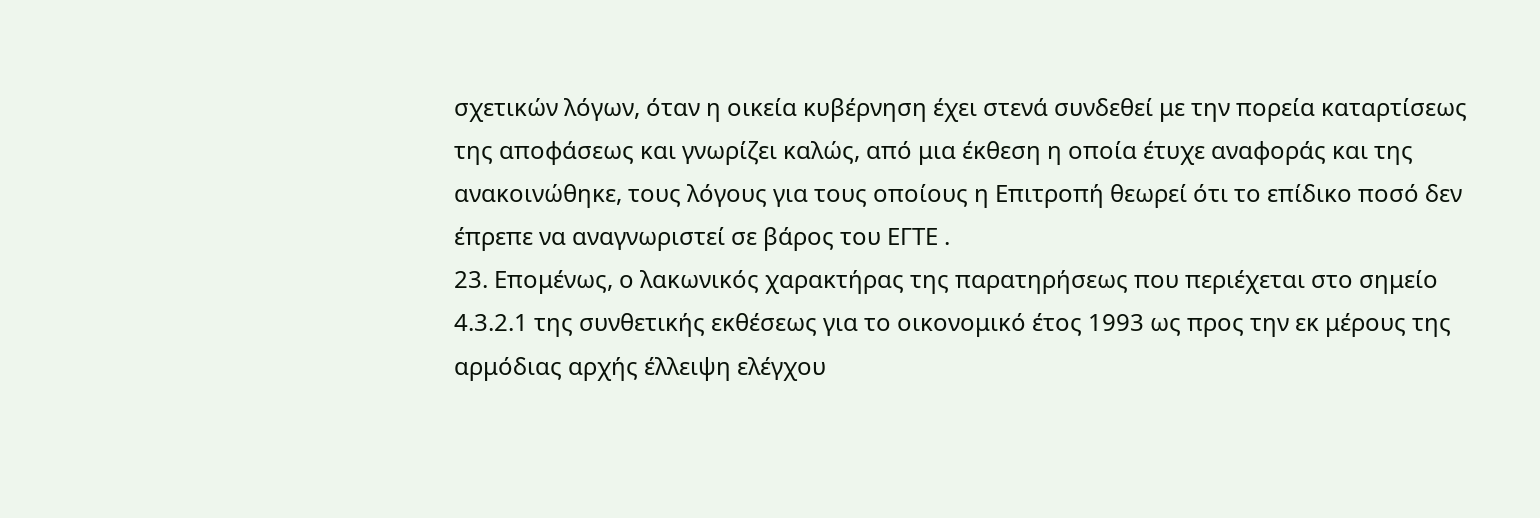σχετικών λόγων, όταν η οικεία κυβέρνηση έχει στενά συνδεθεί με την πορεία καταρτίσεως της αποφάσεως και γνωρίζει καλώς, από μια έκθεση η οποία έτυχε αναφοράς και της ανακοινώθηκε, τους λόγους για τους οποίους η Επιτροπή θεωρεί ότι το επίδικο ποσό δεν έπρεπε να αναγνωριστεί σε βάρος του ΕΓΤΕ .
23. Επομένως, ο λακωνικός χαρακτήρας της παρατηρήσεως που περιέχεται στο σημείο 4.3.2.1 της συνθετικής εκθέσεως για το οικονομικό έτος 1993 ως προς την εκ μέρους της αρμόδιας αρχής έλλειψη ελέγχου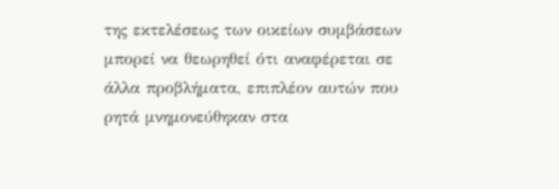της εκτελέσεως των οικείων συμβάσεων μπορεί να θεωρηθεί ότι αναφέρεται σε άλλα προβλήματα, επιπλέον αυτών που ρητά μνημονεύθηκαν στα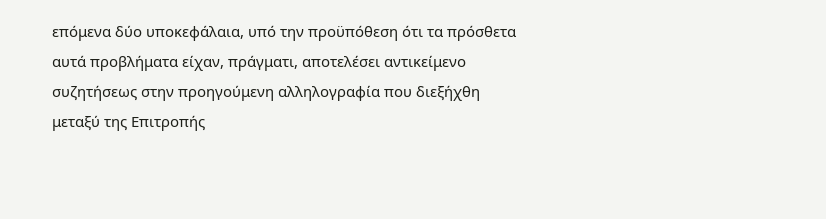επόμενα δύο υποκεφάλαια, υπό την προϋπόθεση ότι τα πρόσθετα αυτά προβλήματα είχαν, πράγματι, αποτελέσει αντικείμενο συζητήσεως στην προηγούμενη αλληλογραφία που διεξήχθη μεταξύ της Επιτροπής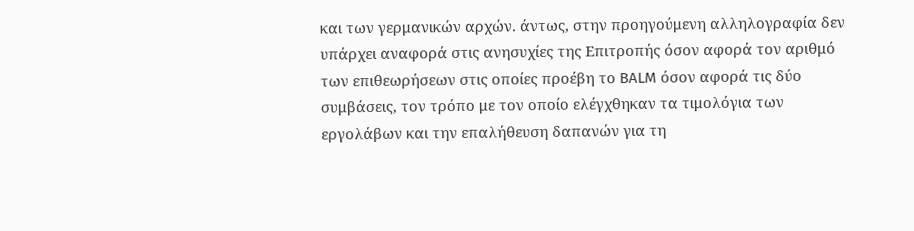και των γερμανικών αρχών. άντως, στην προηγούμενη αλληλογραφία δεν υπάρχει αναφορά στις ανησυχίες της Επιτροπής όσον αφορά τον αριθμό των επιθεωρήσεων στις οποίες προέβη το BALM όσον αφορά τις δύο συμβάσεις, τον τρόπο με τον οποίο ελέγχθηκαν τα τιμολόγια των εργολάβων και την επαλήθευση δαπανών για τη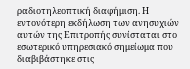ραδιοτηλεοπτική διαφήμιση. Η εντονότερη εκδήλωση των ανησυχιών αυτών της Επιτροπής συνίσταται στο εσωτερικό υπηρεσιακό σημείωμα που διαβιβάστηκε στις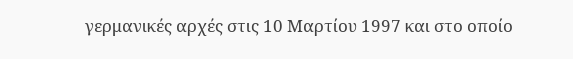γερμανικές αρχές στις 10 Μαρτίου 1997 και στο οποίο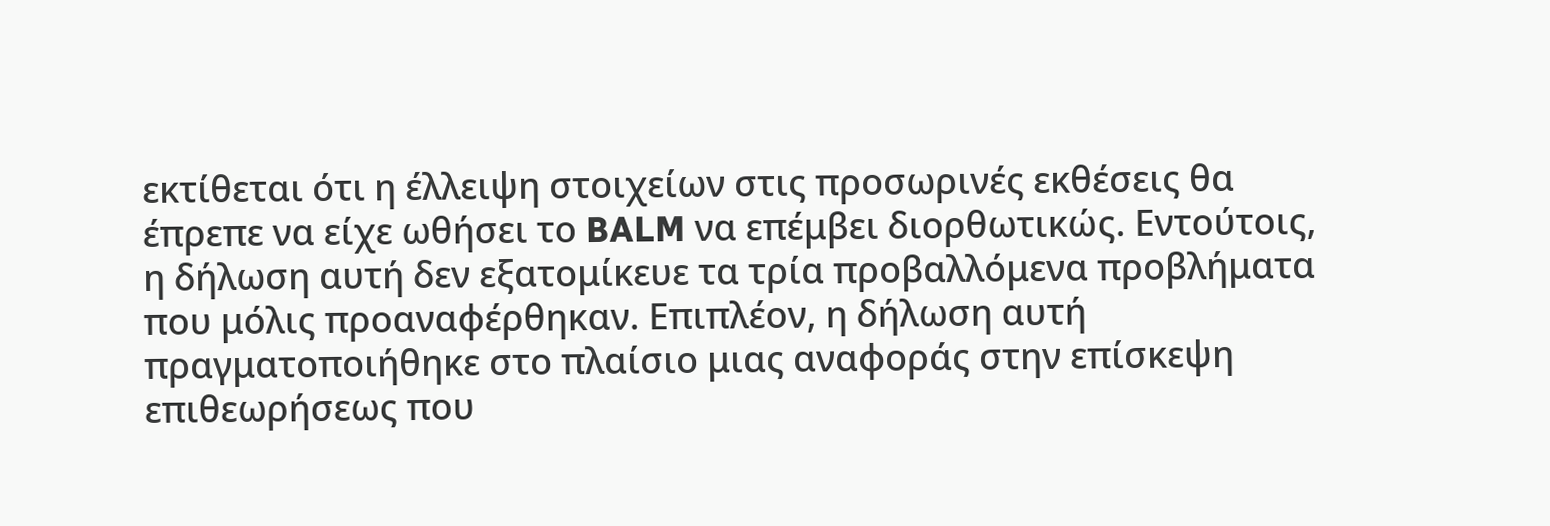εκτίθεται ότι η έλλειψη στοιχείων στις προσωρινές εκθέσεις θα έπρεπε να είχε ωθήσει το BALM να επέμβει διορθωτικώς. Εντούτοις, η δήλωση αυτή δεν εξατομίκευε τα τρία προβαλλόμενα προβλήματα που μόλις προαναφέρθηκαν. Επιπλέον, η δήλωση αυτή πραγματοποιήθηκε στο πλαίσιο μιας αναφοράς στην επίσκεψη επιθεωρήσεως που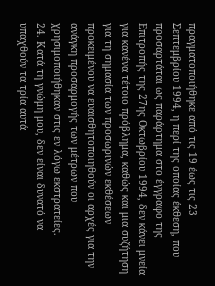πραγματοποιήθηκε από τις 19 έως τις 23 Σεπτεμβρίου 1994, η περί της οποίας έκθεση, που προσαρτάται ως παράρτημα στο έγγραφο της Επιτροπής της 27ης Οκτωβρίου 1994, δεν κάνει μνεία για κανένα τέτοιο πρόβλημα, καθώς και μια συζήτηση για τη σημασία των προσωρινών εκθέσεων προκειμένου να ευαισθητοποιηθούν οι αρχές για την ανάγκη προσαρμογής των μέτρων που χρησιμοποιήθηκαν στις εν λόγω εκστρατείες.
24. Κατά τη γνώμη μου, δεν είναι δυνατό να υπαχθούν τα τρία αυτά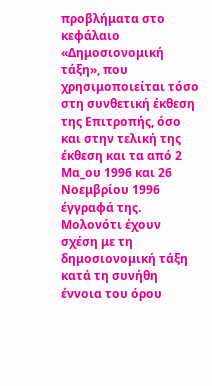προβλήματα στο κεφάλαιο «Δημοσιονομική τάξη», που χρησιμοποιείται τόσο στη συνθετική έκθεση της Επιτροπής, όσο και στην τελική της έκθεση και τα από 2 Μα_ου 1996 και 26 Νοεμβρίου 1996 έγγραφά της. Μολονότι έχουν σχέση με τη δημοσιονομική τάξη κατά τη συνήθη έννοια του όρου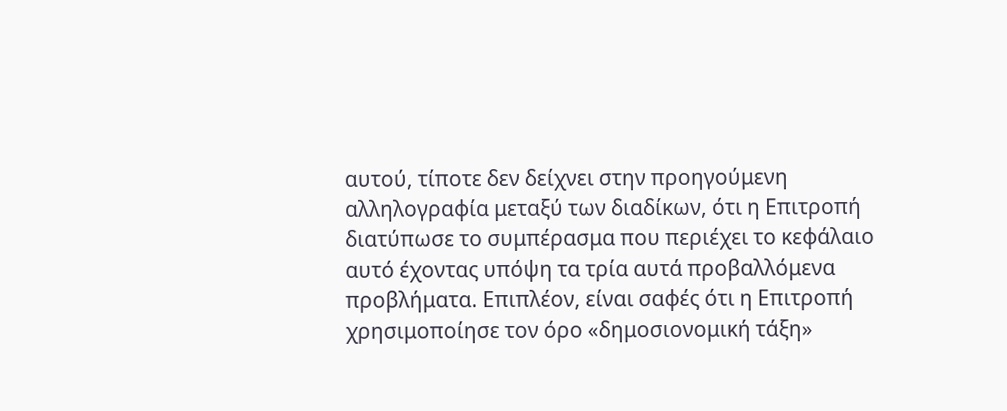αυτού, τίποτε δεν δείχνει στην προηγούμενη αλληλογραφία μεταξύ των διαδίκων, ότι η Επιτροπή διατύπωσε το συμπέρασμα που περιέχει το κεφάλαιο αυτό έχοντας υπόψη τα τρία αυτά προβαλλόμενα προβλήματα. Επιπλέον, είναι σαφές ότι η Επιτροπή χρησιμοποίησε τον όρο «δημοσιονομική τάξη»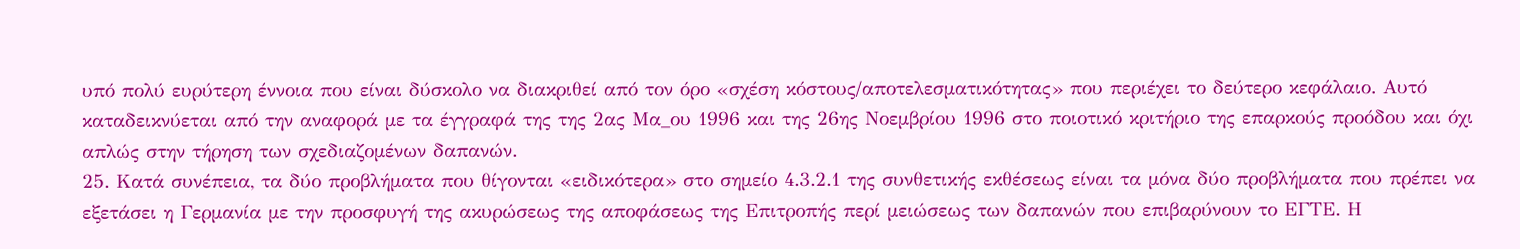υπό πολύ ευρύτερη έννοια που είναι δύσκολο να διακριθεί από τον όρο «σχέση κόστους/αποτελεσματικότητας» που περιέχει το δεύτερο κεφάλαιο. Αυτό καταδεικνύεται από την αναφορά με τα έγγραφά της της 2ας Μα_ου 1996 και της 26ης Νοεμβρίου 1996 στο ποιοτικό κριτήριο της επαρκούς προόδου και όχι απλώς στην τήρηση των σχεδιαζομένων δαπανών.
25. Κατά συνέπεια, τα δύο προβλήματα που θίγονται «ειδικότερα» στο σημείο 4.3.2.1 της συνθετικής εκθέσεως είναι τα μόνα δύο προβλήματα που πρέπει να εξετάσει η Γερμανία με την προσφυγή της ακυρώσεως της αποφάσεως της Επιτροπής περί μειώσεως των δαπανών που επιβαρύνουν το ΕΓΤΕ. Η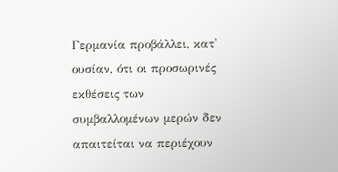Γερμανία προβάλλει, κατ' ουσίαν, ότι οι προσωρινές εκθέσεις των συμβαλλομένων μερών δεν απαιτείται να περιέχουν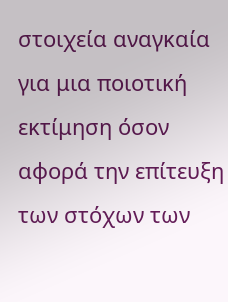στοιχεία αναγκαία για μια ποιοτική εκτίμηση όσον αφορά την επίτευξη των στόχων των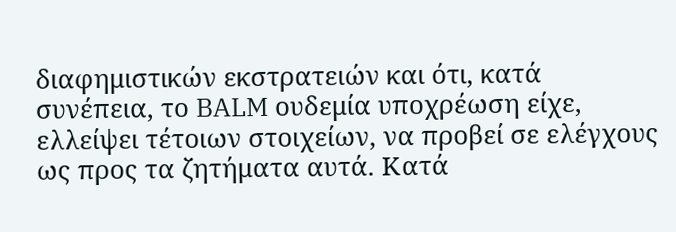διαφημιστικών εκστρατειών και ότι, κατά συνέπεια, το BALM ουδεμία υποχρέωση είχε, ελλείψει τέτοιων στοιχείων, να προβεί σε ελέγχους ως προς τα ζητήματα αυτά. Κατά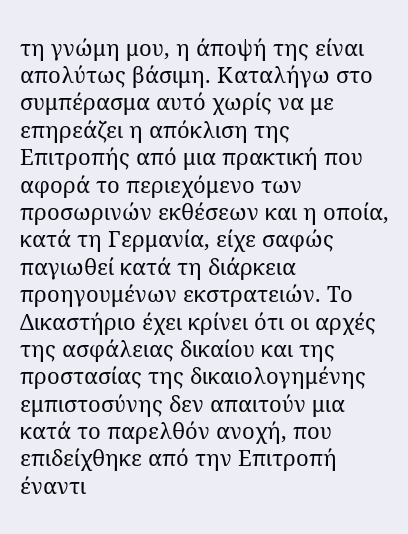τη γνώμη μου, η άποψή της είναι απολύτως βάσιμη. Καταλήγω στο συμπέρασμα αυτό χωρίς να με επηρεάζει η απόκλιση της Επιτροπής από μια πρακτική που αφορά το περιεχόμενο των προσωρινών εκθέσεων και η οποία, κατά τη Γερμανία, είχε σαφώς παγιωθεί κατά τη διάρκεια προηγουμένων εκστρατειών. Το Δικαστήριο έχει κρίνει ότι οι αρχές της ασφάλειας δικαίου και της προστασίας της δικαιολογημένης εμπιστοσύνης δεν απαιτούν μια κατά το παρελθόν ανοχή, που επιδείχθηκε από την Επιτροπή έναντι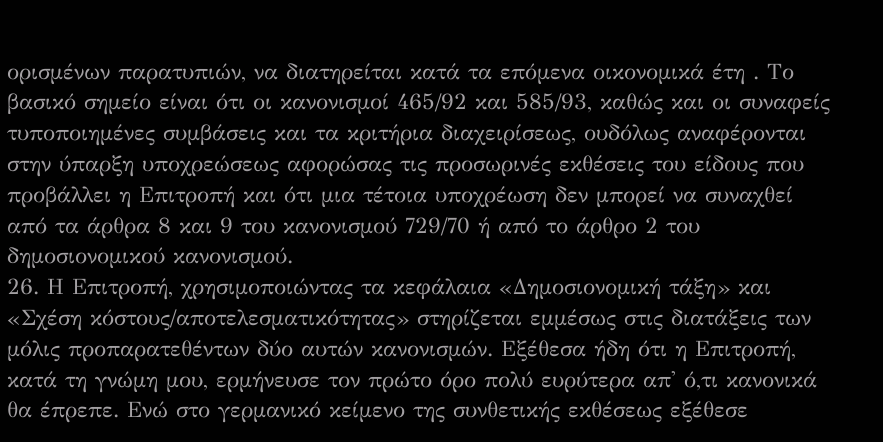ορισμένων παρατυπιών, να διατηρείται κατά τα επόμενα οικονομικά έτη . Το βασικό σημείο είναι ότι οι κανονισμοί 465/92 και 585/93, καθώς και οι συναφείς τυποποιημένες συμβάσεις και τα κριτήρια διαχειρίσεως, ουδόλως αναφέρονται στην ύπαρξη υποχρεώσεως αφορώσας τις προσωρινές εκθέσεις του είδους που προβάλλει η Επιτροπή και ότι μια τέτοια υποχρέωση δεν μπορεί να συναχθεί από τα άρθρα 8 και 9 του κανονισμού 729/70 ή από το άρθρο 2 του δημοσιονομικού κανονισμού.
26. Η Επιτροπή, χρησιμοποιώντας τα κεφάλαια «Δημοσιονομική τάξη» και «Σχέση κόστους/αποτελεσματικότητας» στηρίζεται εμμέσως στις διατάξεις των μόλις προπαρατεθέντων δύο αυτών κανονισμών. Εξέθεσα ήδη ότι η Επιτροπή, κατά τη γνώμη μου, ερμήνευσε τον πρώτο όρο πολύ ευρύτερα απ' ό,τι κανονικά θα έπρεπε. Ενώ στο γερμανικό κείμενο της συνθετικής εκθέσεως εξέθεσε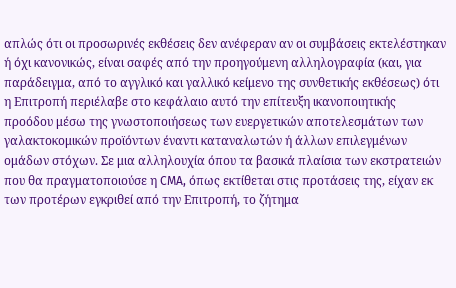απλώς ότι οι προσωρινές εκθέσεις δεν ανέφεραν αν οι συμβάσεις εκτελέστηκαν ή όχι κανονικώς, είναι σαφές από την προηγούμενη αλληλογραφία (και, για παράδειγμα, από το αγγλικό και γαλλικό κείμενο της συνθετικής εκθέσεως) ότι η Επιτροπή περιέλαβε στο κεφάλαιο αυτό την επίτευξη ικανοποιητικής προόδου μέσω της γνωστοποιήσεως των ευεργετικών αποτελεσμάτων των γαλακτοκομικών προϊόντων έναντι καταναλωτών ή άλλων επιλεγμένων ομάδων στόχων. Σε μια αλληλουχία όπου τα βασικά πλαίσια των εκστρατειών που θα πραγματοποιούσε η CMA, όπως εκτίθεται στις προτάσεις της, είχαν εκ των προτέρων εγκριθεί από την Επιτροπή, το ζήτημα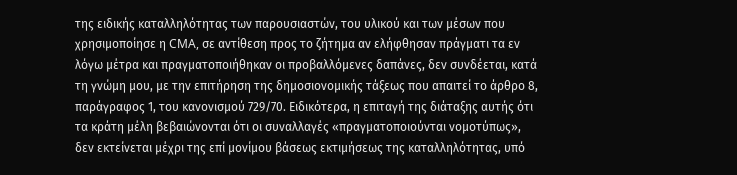της ειδικής καταλληλότητας των παρουσιαστών, του υλικού και των μέσων που χρησιμοποίησε η CMA, σε αντίθεση προς το ζήτημα αν ελήφθησαν πράγματι τα εν λόγω μέτρα και πραγματοποιήθηκαν οι προβαλλόμενες δαπάνες, δεν συνδέεται, κατά τη γνώμη μου, με την επιτήρηση της δημοσιονομικής τάξεως που απαιτεί το άρθρο 8, παράγραφος 1, του κανονισμού 729/70. Ειδικότερα, η επιταγή της διάταξης αυτής ότι τα κράτη μέλη βεβαιώνονται ότι οι συναλλαγές «πραγματοποιούνται νομοτύπως», δεν εκτείνεται μέχρι της επί μονίμου βάσεως εκτιμήσεως της καταλληλότητας, υπό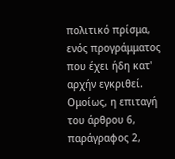πολιτικό πρίσμα, ενός προγράμματος που έχει ήδη κατ' αρχήν εγκριθεί. Ομοίως, η επιταγή του άρθρου 6, παράγραφος 2,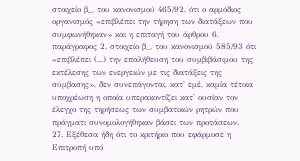στοιχείο β_, του κανονισμού 465/92, ότι ο αρμόδιος οργανισμός «επιβλέπει την τήρηση των διατάξεων που συμφωνήθηκαν» και η επιταγή του άρθρου 6, παράγραφος 2, στοιχείο β_, του κανονισμού 585/93 ότι «επιβλέπει (...) την επαλήθευση του συμβιβάσιμου της εκτέλεσης των ενεργειών με τις διατάξεις της σύμβασης», δεν συνεπάγονται, κατ' εμέ, καμία τέτοια υποχρέωση η οποία υπερακοντίζει κατ' ουσίαν τον έλεγχο της τηρήσεως των συμβατικών ρητρών που πράγματι συνομολογήθηκαν βάσει των προτάσεων.
27. Εξέθεσα ήδη ότι το κριτήριο που εφάρμοσε η Επιτροπή υπό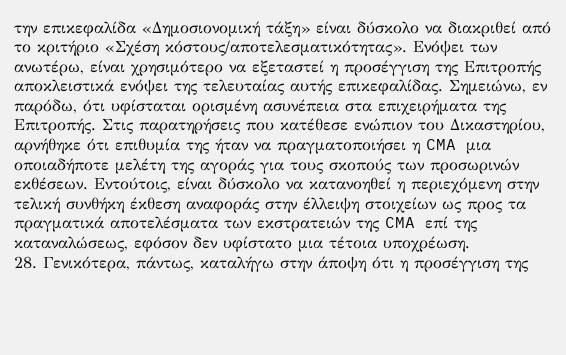την επικεφαλίδα «Δημοσιονομική τάξη» είναι δύσκολο να διακριθεί από το κριτήριο «Σχέση κόστους/αποτελεσματικότητας». Ενόψει των ανωτέρω, είναι χρησιμότερο να εξεταστεί η προσέγγιση της Επιτροπής αποκλειστικά ενόψει της τελευταίας αυτής επικεφαλίδας. Σημειώνω, εν παρόδω, ότι υφίσταται ορισμένη ασυνέπεια στα επιχειρήματα της Επιτροπής. Στις παρατηρήσεις που κατέθεσε ενώπιον του Δικαστηρίου, αρνήθηκε ότι επιθυμία της ήταν να πραγματοποιήσει η CMA μια οποιαδήποτε μελέτη της αγοράς για τους σκοπούς των προσωρινών εκθέσεων. Εντούτοις, είναι δύσκολο να κατανοηθεί η περιεχόμενη στην τελική συνθήκη έκθεση αναφοράς στην έλλειψη στοιχείων ως προς τα πραγματικά αποτελέσματα των εκστρατειών της CMA επί της καταναλώσεως, εφόσον δεν υφίστατο μια τέτοια υποχρέωση.
28. Γενικότερα, πάντως, καταλήγω στην άποψη ότι η προσέγγιση της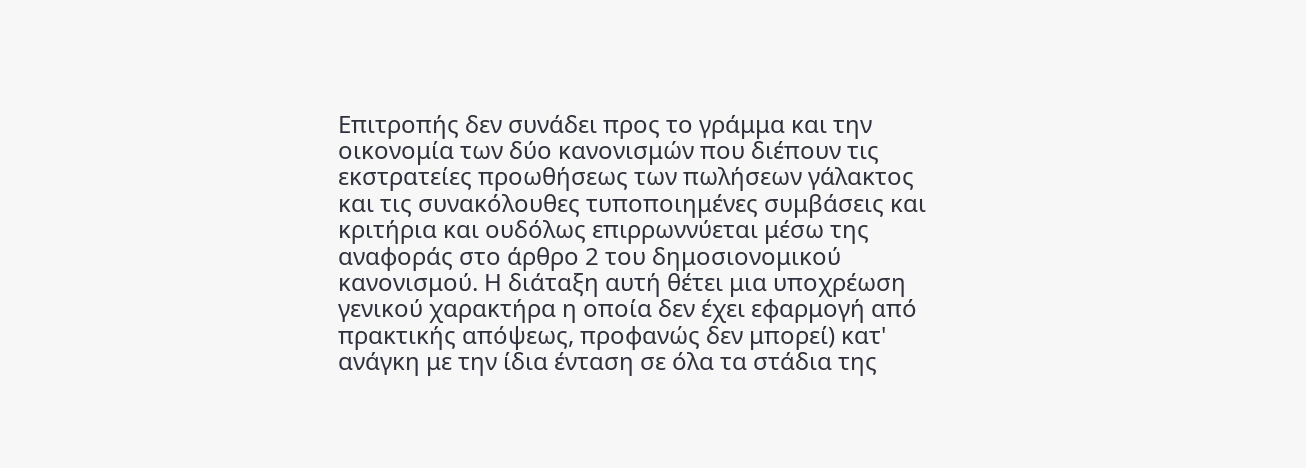Επιτροπής δεν συνάδει προς το γράμμα και την οικονομία των δύο κανονισμών που διέπουν τις εκστρατείες προωθήσεως των πωλήσεων γάλακτος και τις συνακόλουθες τυποποιημένες συμβάσεις και κριτήρια και ουδόλως επιρρωννύεται μέσω της αναφοράς στο άρθρο 2 του δημοσιονομικού κανονισμού. Η διάταξη αυτή θέτει μια υποχρέωση γενικού χαρακτήρα η οποία δεν έχει εφαρμογή από πρακτικής απόψεως, προφανώς δεν μπορεί) κατ' ανάγκη με την ίδια ένταση σε όλα τα στάδια της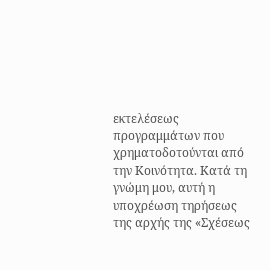εκτελέσεως προγραμμάτων που χρηματοδοτούνται από την Κοινότητα. Κατά τη γνώμη μου, αυτή η υποχρέωση τηρήσεως της αρχής της «Σχέσεως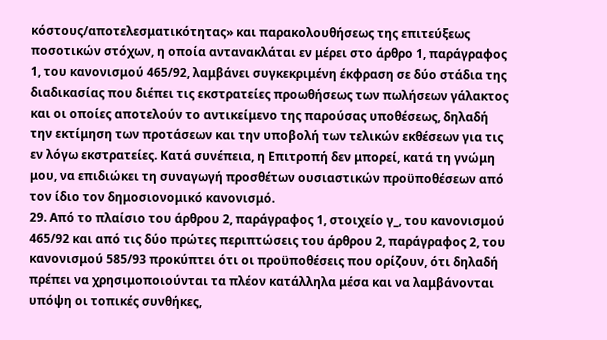κόστους/αποτελεσματικότητας» και παρακολουθήσεως της επιτεύξεως ποσοτικών στόχων, η οποία αντανακλάται εν μέρει στο άρθρο 1, παράγραφος 1, του κανονισμού 465/92, λαμβάνει συγκεκριμένη έκφραση σε δύο στάδια της διαδικασίας που διέπει τις εκστρατείες προωθήσεως των πωλήσεων γάλακτος και οι οποίες αποτελούν το αντικείμενο της παρούσας υποθέσεως, δηλαδή την εκτίμηση των προτάσεων και την υποβολή των τελικών εκθέσεων για τις εν λόγω εκστρατείες. Κατά συνέπεια, η Επιτροπή δεν μπορεί, κατά τη γνώμη μου, να επιδιώκει τη συναγωγή προσθέτων ουσιαστικών προϋποθέσεων από τον ίδιο τον δημοσιονομικό κανονισμό.
29. Από το πλαίσιο του άρθρου 2, παράγραφος 1, στοιχείο γ_, του κανονισμού 465/92 και από τις δύο πρώτες περιπτώσεις του άρθρου 2, παράγραφος 2, του κανονισμού 585/93 προκύπτει ότι οι προϋποθέσεις που ορίζουν, ότι δηλαδή πρέπει να χρησιμοποιούνται τα πλέον κατάλληλα μέσα και να λαμβάνονται υπόψη οι τοπικές συνθήκες,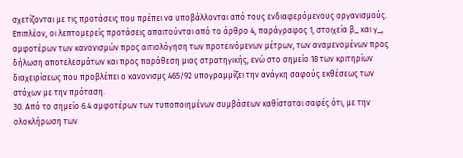σχετίζονται με τις προτάσεις που πρέπει να υποβάλλονται από τους ενδιαφερόμενους οργανισμούς. Επιπλέον, οι λεπτομερείς προτάσεις απαιτούνται από το άρθρο 4, παράγραφος 1, στοιχεία β_ και γ_, αμφοτέρων των κανονισμών προς αιτιολόγηση των προτεινόμενων μέτρων, των αναμενομένων προς δήλωση αποτελεσμάτων και προς παράθεση μιας στρατηγικής, ενώ στο σημείο 18 των κριτηρίων διαχειρίσεως που προβλέπει ο κανονισμς 465/92 υπογραμμίζει την ανάγκη σαφούς εκθέσεως των στόχων με την πρόταση.
30. Από το σημείο 6.4 αμφοτέρων των τυποποιημένων συμβάσεων καθίσταται σαφές ότι, με την ολοκλήρωση των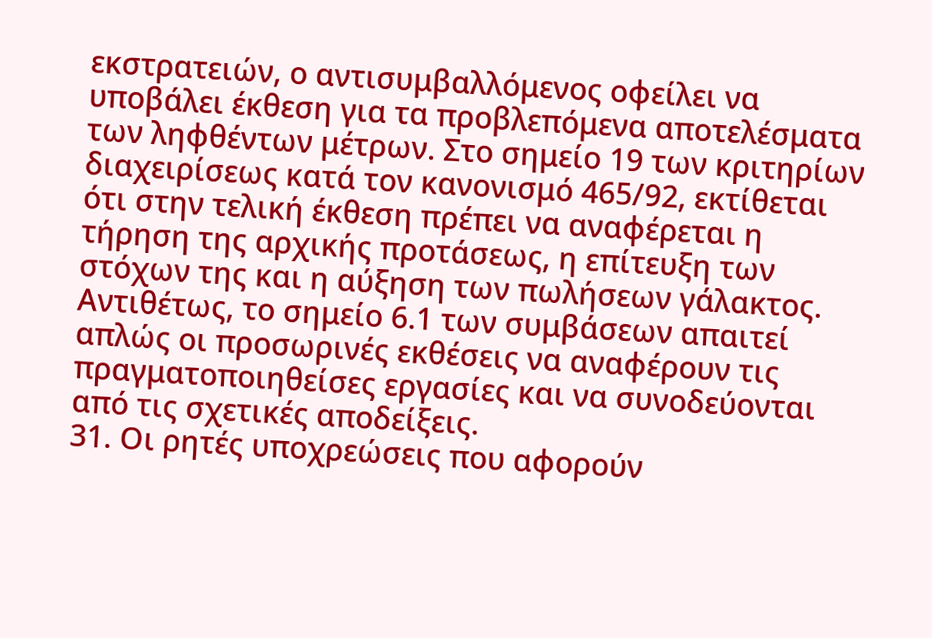εκστρατειών, ο αντισυμβαλλόμενος οφείλει να υποβάλει έκθεση για τα προβλεπόμενα αποτελέσματα των ληφθέντων μέτρων. Στο σημείο 19 των κριτηρίων διαχειρίσεως κατά τον κανονισμό 465/92, εκτίθεται ότι στην τελική έκθεση πρέπει να αναφέρεται η τήρηση της αρχικής προτάσεως, η επίτευξη των στόχων της και η αύξηση των πωλήσεων γάλακτος. Αντιθέτως, το σημείο 6.1 των συμβάσεων απαιτεί απλώς οι προσωρινές εκθέσεις να αναφέρουν τις πραγματοποιηθείσες εργασίες και να συνοδεύονται από τις σχετικές αποδείξεις.
31. Οι ρητές υποχρεώσεις που αφορούν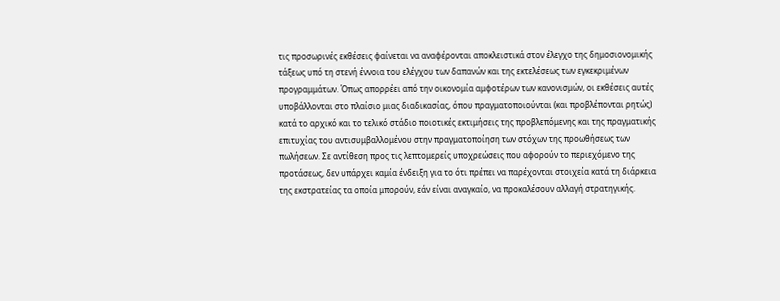τις προσωρινές εκθέσεις φαίνεται να αναφέρονται αποκλειστικά στον έλεγχο της δημοσιονομικής τάξεως υπό τη στενή έννοια του ελέγχου των δαπανών και της εκτελέσεως των εγκεκριμένων προγραμμάτων. Όπως απορρέει από την οικονομία αμφοτέρων των κανονισμών, οι εκθέσεις αυτές υποβάλλονται στο πλαίσιο μιας διαδικασίας, όπου πραγματοποιούνται (και προβλέπονται ρητώς) κατά το αρχικό και το τελικό στάδιο ποιοτικές εκτιμήσεις της προβλεπόμενης και της πραγματικής επιτυχίας του αντισυμβαλλομένου στην πραγματοποίηση των στόχων της προωθήσεως των πωλήσεων. Σε αντίθεση προς τις λεπτομερείς υποχρεώσεις που αφορούν το περιεχόμενο της προτάσεως, δεν υπάρχει καμία ένδειξη για το ότι πρέπει να παρέχονται στοιχεία κατά τη διάρκεια της εκστρατείας τα οποία μπορούν, εάν είναι αναγκαίο, να προκαλέσουν αλλαγή στρατηγικής.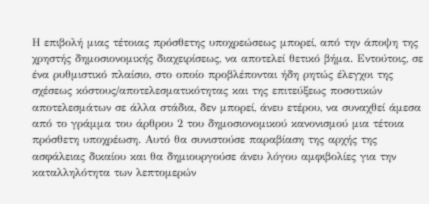Η επιβολή μιας τέτοιας πρόσθετης υποχρεώσεως μπορεί, από την άποψη της χρηστής δημοσιονομικής διαχειρίσεως, να αποτελεί θετικό βήμα. Εντούτοις, σε ένα ρυθμιστικό πλαίσιο, στο οποίο προβλέπονται ήδη ρητώς έλεγχοι της σχέσεως κόστους/αποτελεσματικότητας και της επιτεύξεως ποσοτικών αποτελεσμάτων σε άλλα στάδια, δεν μπορεί, άνευ ετέρου, να συναχθεί άμεσα από το γράμμα του άρθρου 2 του δημοσιονομικού κανονισμού μια τέτοια πρόσθετη υποχρέωση. Αυτό θα συνιστούσε παραβίαση της αρχής της ασφάλειας δικαίου και θα δημιουργούσε άνευ λόγου αμφιβολίες για την καταλληλότητα των λεπτομερών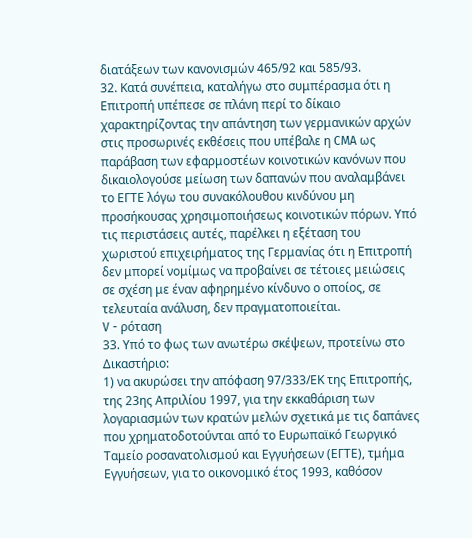διατάξεων των κανονισμών 465/92 και 585/93.
32. Κατά συνέπεια, καταλήγω στο συμπέρασμα ότι η Επιτροπή υπέπεσε σε πλάνη περί το δίκαιο χαρακτηρίζοντας την απάντηση των γερμανικών αρχών στις προσωρινές εκθέσεις που υπέβαλε η CMA ως παράβαση των εφαρμοστέων κοινοτικών κανόνων που δικαιολογούσε μείωση των δαπανών που αναλαμβάνει το ΕΓΤΕ λόγω του συνακόλουθου κινδύνου μη προσήκουσας χρησιμοποιήσεως κοινοτικών πόρων. Υπό τις περιστάσεις αυτές, παρέλκει η εξέταση του χωριστού επιχειρήματος της Γερμανίας ότι η Επιτροπή δεν μπορεί νομίμως να προβαίνει σε τέτοιες μειώσεις σε σχέση με έναν αφηρημένο κίνδυνο ο οποίος, σε τελευταία ανάλυση, δεν πραγματοποιείται.
V - ρόταση
33. Υπό το φως των ανωτέρω σκέψεων, προτείνω στο Δικαστήριο:
1) να ακυρώσει την απόφαση 97/333/ΕΚ της Επιτροπής, της 23ης Απριλίου 1997, για την εκκαθάριση των λογαριασμών των κρατών μελών σχετικά με τις δαπάνες που χρηματοδοτούνται από το Ευρωπαϊκό Γεωργικό Ταμείο ροσανατολισμού και Εγγυήσεων (ΕΓΤΕ), τμήμα Εγγυήσεων, για το οικονομικό έτος 1993, καθόσον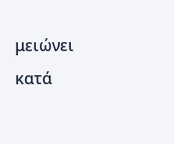μειώνει κατά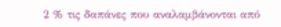2 % τις δαπάνες που αναλαμβάνονται από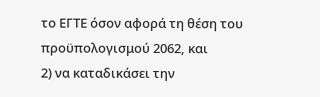το ΕΓΤΕ όσον αφορά τη θέση του προϋπολογισμού 2062, και
2) να καταδικάσει την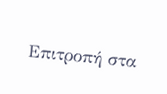Επιτροπή στα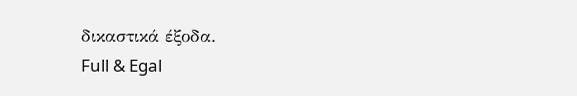δικαστικά έξοδα.
Full & Egal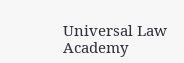Universal Law Academy